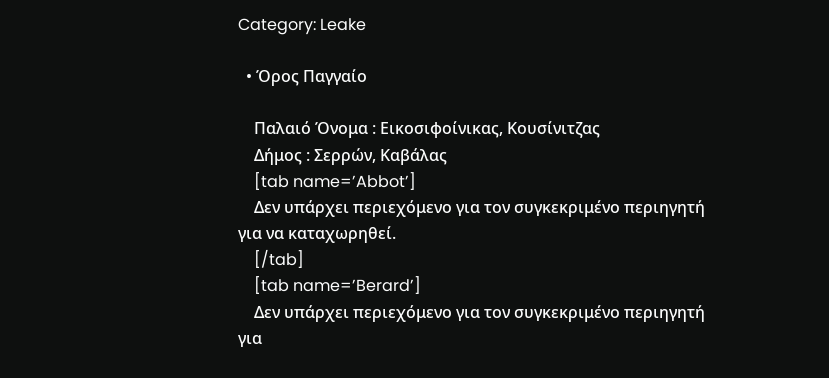Category: Leake

  • Όρος Παγγαίο

    Παλαιό Όνομα : Εικοσιφοίνικας, Κουσίνιτζας
    Δήμος : Σερρών, Καβάλας
    [tab name=’Abbot’]
    Δεν υπάρχει περιεχόμενο για τον συγκεκριμένο περιηγητή για να καταχωρηθεί.
    [/tab]
    [tab name=’Berard’]
    Δεν υπάρχει περιεχόμενο για τον συγκεκριμένο περιηγητή για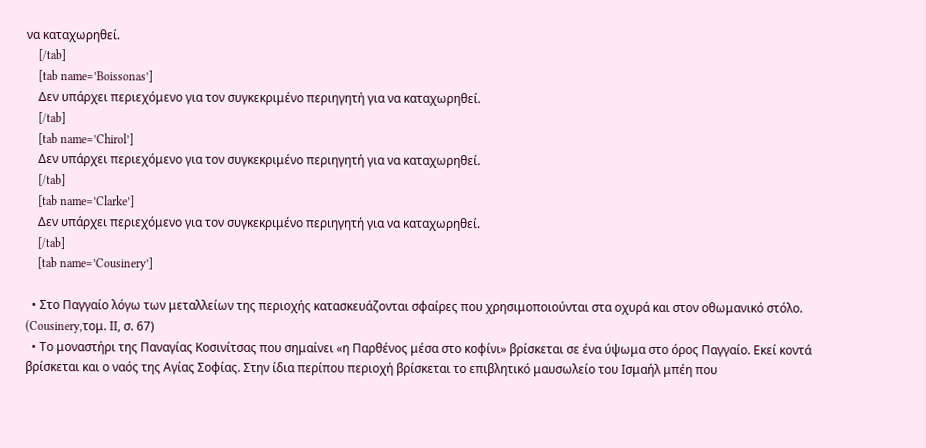να καταχωρηθεί.
    [/tab]
    [tab name=’Boissonas’]
    Δεν υπάρχει περιεχόμενο για τον συγκεκριμένο περιηγητή για να καταχωρηθεί.
    [/tab]
    [tab name=’Chirol’]
    Δεν υπάρχει περιεχόμενο για τον συγκεκριμένο περιηγητή για να καταχωρηθεί.
    [/tab]
    [tab name=’Clarke’]
    Δεν υπάρχει περιεχόμενο για τον συγκεκριμένο περιηγητή για να καταχωρηθεί.
    [/tab]
    [tab name=’Cousinery’]

  • Στο Παγγαίο λόγω των μεταλλείων της περιοχής κατασκευάζονται σφαίρες που χρησιμοποιούνται στα οχυρά και στον οθωμανικό στόλο. (Cousinery,τομ. ΙΙ, σ. 67)
  • Το μοναστήρι της Παναγίας Κοσινίτσας που σημαίνει «η Παρθένος μέσα στο κοφίνι» βρίσκεται σε ένα ύψωμα στο όρος Παγγαίο. Εκεί κοντά βρίσκεται και ο ναός της Αγίας Σοφίας. Στην ίδια περίπου περιοχή βρίσκεται το επιβλητικό μαυσωλείο του Ισμαήλ μπέη που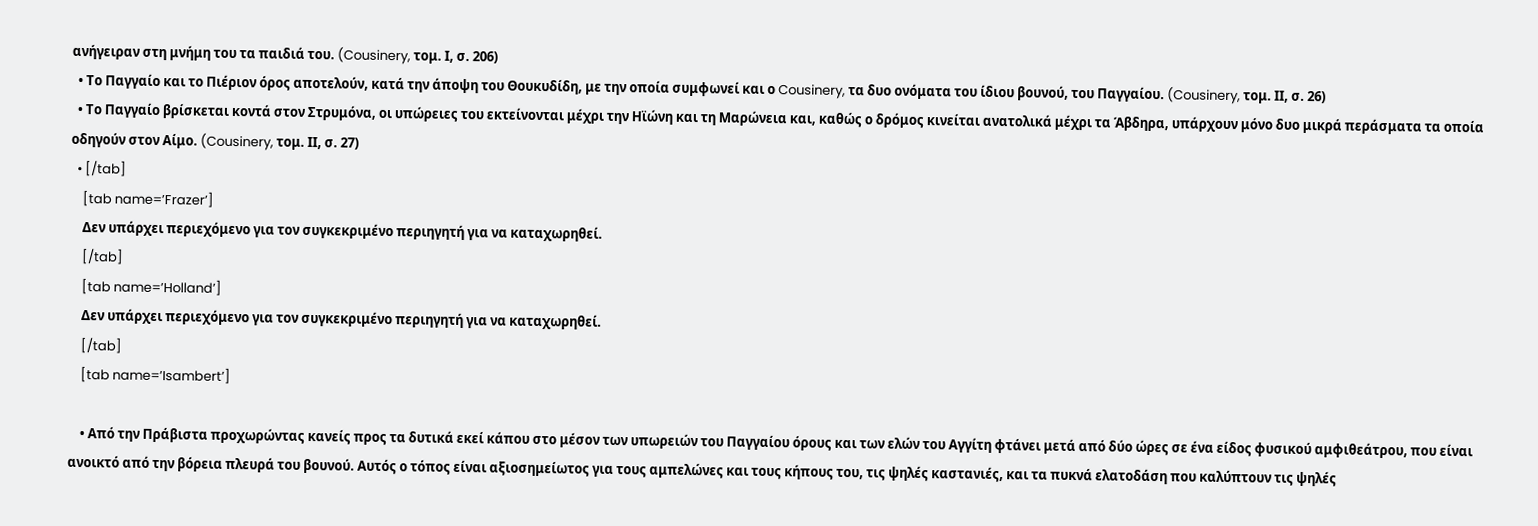ανήγειραν στη μνήμη του τα παιδιά του. (Cousinery, τομ. Ι, σ. 206)
  • Το Παγγαίο και το Πιέριον όρος αποτελούν, κατά την άποψη του Θουκυδίδη, με την οποία συμφωνεί και ο Cousinery, τα δυο ονόματα του ίδιου βουνού, του Παγγαίου. (Cousinery, τομ. ΙΙ, σ. 26)
  • Το Παγγαίο βρίσκεται κοντά στον Στρυμόνα, οι υπώρειες του εκτείνονται μέχρι την Ηϊώνη και τη Μαρώνεια και, καθώς ο δρόμος κινείται ανατολικά μέχρι τα Άβδηρα, υπάρχουν μόνο δυο μικρά περάσματα τα οποία οδηγούν στον Αίμο. (Cousinery, τομ. ΙΙ, σ. 27)
  • [/tab]
    [tab name=’Frazer’]
    Δεν υπάρχει περιεχόμενο για τον συγκεκριμένο περιηγητή για να καταχωρηθεί.
    [/tab]
    [tab name=’Holland’]
    Δεν υπάρχει περιεχόμενο για τον συγκεκριμένο περιηγητή για να καταχωρηθεί.
    [/tab]
    [tab name=’Isambert’]

    • Από την Πράβιστα προχωρώντας κανείς προς τα δυτικά εκεί κάπου στο μέσον των υπωρειών του Παγγαίου όρους και των ελών του Αγγίτη φτάνει μετά από δύο ώρες σε ένα είδος φυσικού αμφιθεάτρου, που είναι ανοικτό από την βόρεια πλευρά του βουνού. Αυτός ο τόπος είναι αξιοσημείωτος για τους αμπελώνες και τους κήπους του, τις ψηλές καστανιές, και τα πυκνά ελατοδάση που καλύπτουν τις ψηλές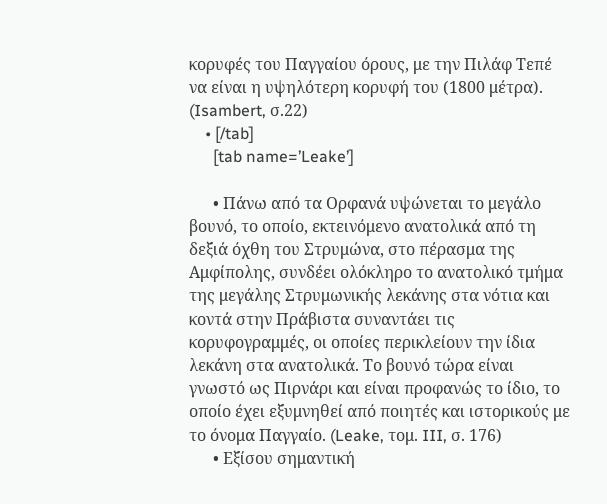κορυφές του Παγγαίου όρους, με την Πιλάφ Τεπέ να είναι η υψηλότερη κορυφή του (1800 μέτρα). (Isambert, σ.22)
    • [/tab]
      [tab name=’Leake’]

      • Πάνω από τα Ορφανά υψώνεται το μεγάλο βουνό, το οποίο, εκτεινόμενο ανατολικά από τη δεξιά όχθη του Στρυμώνα, στο πέρασμα της Αμφίπολης, συνδέει ολόκληρο το ανατολικό τμήμα της μεγάλης Στρυμωνικής λεκάνης στα νότια και κοντά στην Πράβιστα συναντάει τις κορυφογραμμές, οι οποίες περικλείουν την ίδια λεκάνη στα ανατολικά. Το βουνό τώρα είναι γνωστό ως Πιρνάρι και είναι προφανώς το ίδιο, το οποίο έχει εξυμνηθεί από ποιητές και ιστορικούς με το όνομα Παγγαίο. (Leake, τομ. III, σ. 176)
      • Εξίσου σημαντική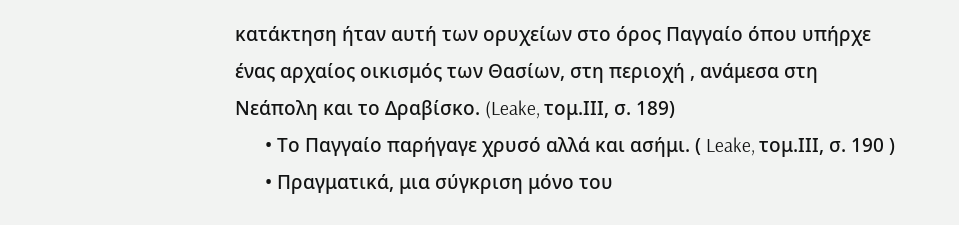κατάκτηση ήταν αυτή των ορυχείων στο όρος Παγγαίο όπου υπήρχε ένας αρχαίος οικισμός των Θασίων, στη περιοχή , ανάμεσα στη Νεάπολη και το Δραβίσκο. (Leake, τομ.ΙΙΙ, σ. 189)
      • Το Παγγαίο παρήγαγε χρυσό αλλά και ασήμι. ( Leake, τομ.ΙΙΙ, σ. 190 )
      • Πραγματικά, μια σύγκριση μόνο του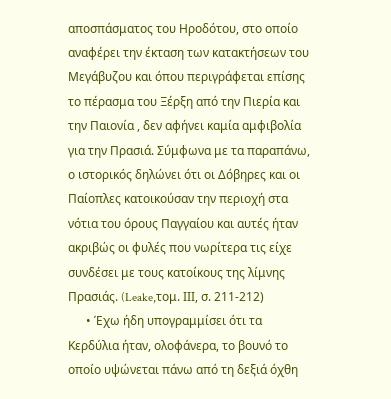αποσπάσματος του Ηροδότου, στο οποίο αναφέρει την έκταση των κατακτήσεων του Μεγάβυζου και όπου περιγράφεται επίσης το πέρασμα του Ξέρξη από την Πιερία και την Παιονία , δεν αφήνει καμία αμφιβολία για την Πρασιά. Σύμφωνα με τα παραπάνω, ο ιστορικός δηλώνει ότι οι Δόβηρες και οι Παίοπλες κατοικούσαν την περιοχή στα νότια του όρους Παγγαίου και αυτές ήταν ακριβώς οι φυλές που νωρίτερα τις είχε συνδέσει με τους κατοίκους της λίμνης Πρασιάς. (Leake,τομ. ΙΙΙ, σ. 211-212)
      • Έχω ήδη υπογραμμίσει ότι τα Κερδύλια ήταν, ολοφάνερα, το βουνό το οποίο υψώνεται πάνω από τη δεξιά όχθη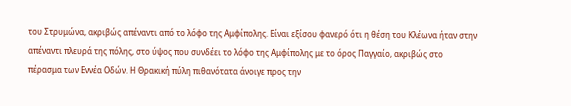του Στρυμώνα, ακριβώς απέναντι από το λόφο της Αμφίπολης. Είναι εξίσου φανερό ότι η θέση του Κλέωνα ήταν στην απέναντι πλευρά της πόλης, στο ύψος που συνδέει το λόφο της Αμφίπολης με το όρος Παγγαίο, ακριβώς στο πέρασμα των Εννέα Οδών. Η Θρακική πύλη πιθανότατα άνοιγε προς την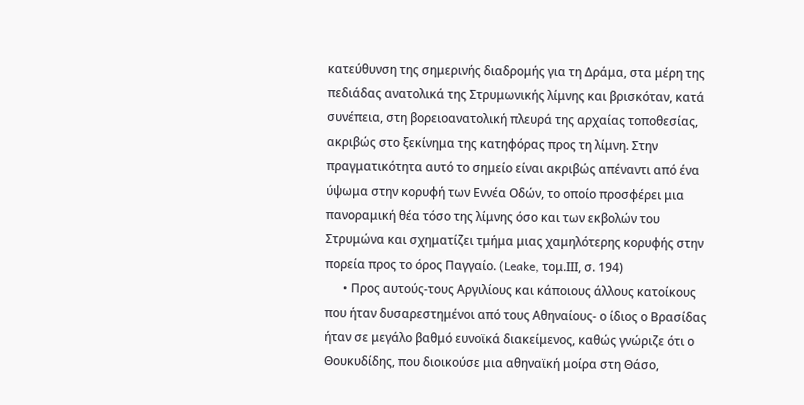κατεύθυνση της σημερινής διαδρομής για τη Δράμα, στα μέρη της πεδιάδας ανατολικά της Στρυμωνικής λίμνης και βρισκόταν, κατά συνέπεια, στη βορειοανατολική πλευρά της αρχαίας τοποθεσίας, ακριβώς στο ξεκίνημα της κατηφόρας προς τη λίμνη. Στην πραγματικότητα αυτό το σημείο είναι ακριβώς απέναντι από ένα ύψωμα στην κορυφή των Εννέα Οδών, το οποίο προσφέρει μια πανοραμική θέα τόσο της λίμνης όσο και των εκβολών του Στρυμώνα και σχηματίζει τμήμα μιας χαμηλότερης κορυφής στην πορεία προς το όρος Παγγαίο. (Leake, τομ.ΙΙΙ, σ. 194)
      • Προς αυτούς-τους Αργιλίους και κάποιους άλλους κατοίκους που ήταν δυσαρεστημένοι από τους Αθηναίους- ο ίδιος ο Βρασίδας ήταν σε μεγάλο βαθμό ευνοϊκά διακείμενος, καθώς γνώριζε ότι ο Θουκυδίδης, που διοικούσε μια αθηναϊκή μοίρα στη Θάσο,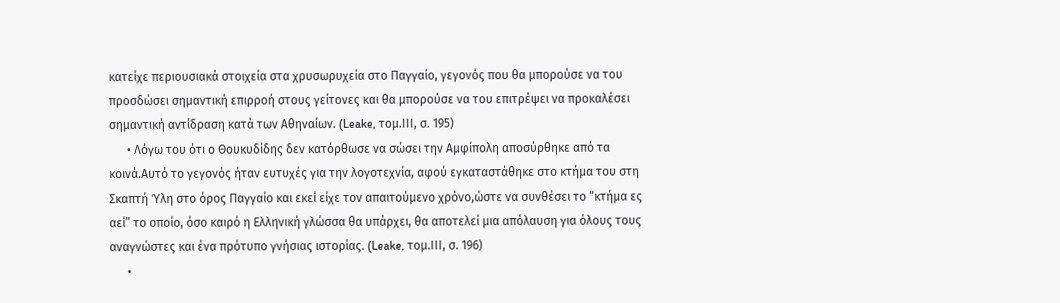κατείχε περιουσιακά στοιχεία στα χρυσωρυχεία στο Παγγαίο, γεγονός που θα μπορούσε να του προσδώσει σημαντική επιρροή στους γείτονες και θα μπορούσε να του επιτρέψει να προκαλέσει σημαντική αντίδραση κατά των Αθηναίων. (Leake, τομ.ΙΙΙ, σ. 195)
      • Λόγω του ότι ο Θουκυδίδης δεν κατόρθωσε να σώσει την Αμφίπολη αποσύρθηκε από τα κοινά.Αυτό το γεγονός ήταν ευτυχές για την λογοτεχνία, αφού εγκαταστάθηκε στο κτήμα του στη Σκαπτή Ύλη στο όρος Παγγαίο και εκεί είχε τον απαιτούμενο χρόνο,ώστε να συνθέσει το “κτήμα ες αεί” το οποίο, όσο καιρό η Ελληνική γλώσσα θα υπάρχει, θα αποτελεί μια απόλαυση για όλους τους αναγνώστες και ένα πρότυπο γνήσιας ιστορίας. (Leake, τομ.ΙΙΙ, σ. 196)
      •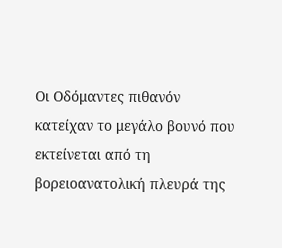Οι Οδόμαντες πιθανόν κατείχαν το μεγάλο βουνό που εκτείνεται από τη βορειοανατολική πλευρά της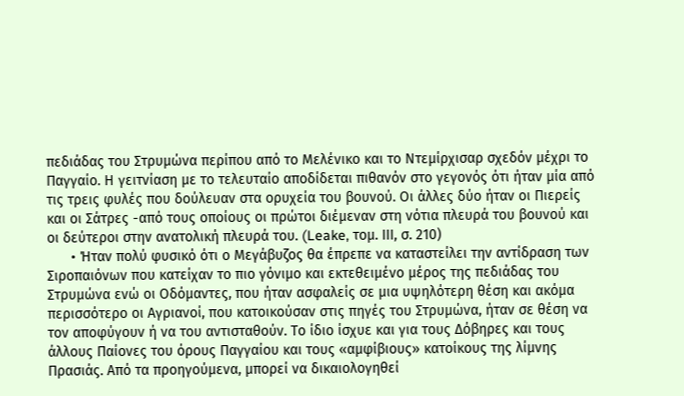πεδιάδας του Στρυμώνα περίπου από το Μελένικο και το Ντεμίρχισαρ σχεδόν μέχρι το Παγγαίο. Η γειτνίαση με το τελευταίο αποδίδεται πιθανόν στο γεγονός ότι ήταν μία από τις τρεις φυλές που δούλευαν στα ορυχεία του βουνού. Οι άλλες δύο ήταν οι Πιερείς και οι Σάτρες -από τους οποίους οι πρώτοι διέμεναν στη νότια πλευρά του βουνού και οι δεύτεροι στην ανατολική πλευρά του. (Leake, τομ. ΙΙΙ, σ. 210)
      • Ήταν πολύ φυσικό ότι ο Μεγάβυζος θα έπρεπε να καταστείλει την αντίδραση των Σιροπαιόνων που κατείχαν το πιο γόνιμο και εκτεθειμένο μέρος της πεδιάδας του Στρυμώνα ενώ οι Οδόμαντες, που ήταν ασφαλείς σε μια υψηλότερη θέση και ακόμα περισσότερο οι Αγριανοί, που κατοικούσαν στις πηγές του Στρυμώνα, ήταν σε θέση να τον αποφύγουν ή να του αντισταθούν. Το ίδιο ίσχυε και για τους Δόβηρες και τους άλλους Παίονες του όρους Παγγαίου και τους «αμφίβιους» κατοίκους της λίμνης Πρασιάς. Από τα προηγούμενα, μπορεί να δικαιολογηθεί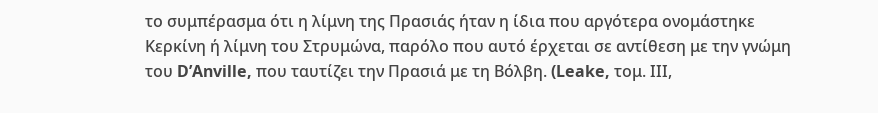το συμπέρασμα ότι η λίμνη της Πρασιάς ήταν η ίδια που αργότερα ονομάστηκε Κερκίνη ή λίμνη του Στρυμώνα, παρόλο που αυτό έρχεται σε αντίθεση με την γνώμη του D’Anville, που ταυτίζει την Πρασιά με τη Βόλβη. (Leake, τομ. ΙΙΙ,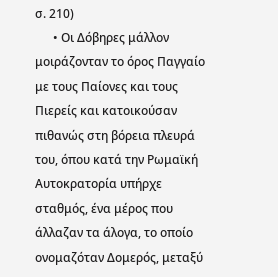σ. 210)
      • Οι Δόβηρες μάλλον μοιράζονταν το όρος Παγγαίο με τους Παίονες και τους Πιερείς και κατοικούσαν πιθανώς στη βόρεια πλευρά του, όπου κατά την Ρωμαϊκή Αυτοκρατορία υπήρχε σταθμός, ένα μέρος που άλλαζαν τα άλογα, το οποίο ονομαζόταν Δομερός, μεταξύ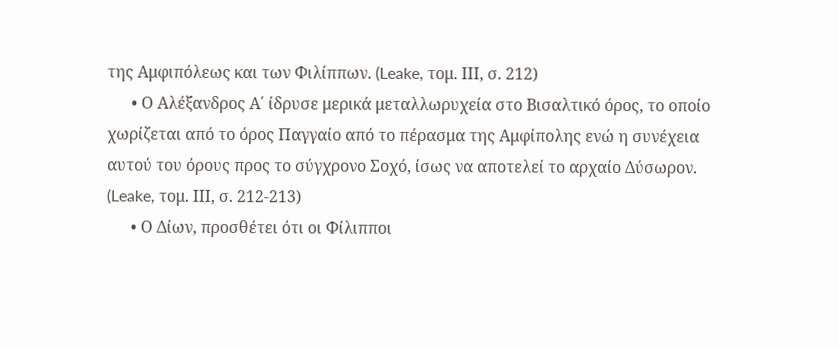της Αμφιπόλεως και των Φιλίππων. (Leake, τομ. ΙΙΙ, σ. 212)
      • Ο Αλέξανδρος Α΄ ίδρυσε μερικά μεταλλωρυχεία στο Βισαλτικό όρος, το οποίο χωρίζεται από το όρος Παγγαίο από το πέρασμα της Αμφίπολης ενώ η συνέχεια αυτού του όρους προς το σύγχρονο Σoχό, ίσως να αποτελεί το αρχαίο Δύσωρον. (Leake, τομ. ΙΙΙ, σ. 212-213)
      • Ο Δίων, προσθέτει ότι οι Φίλιπποι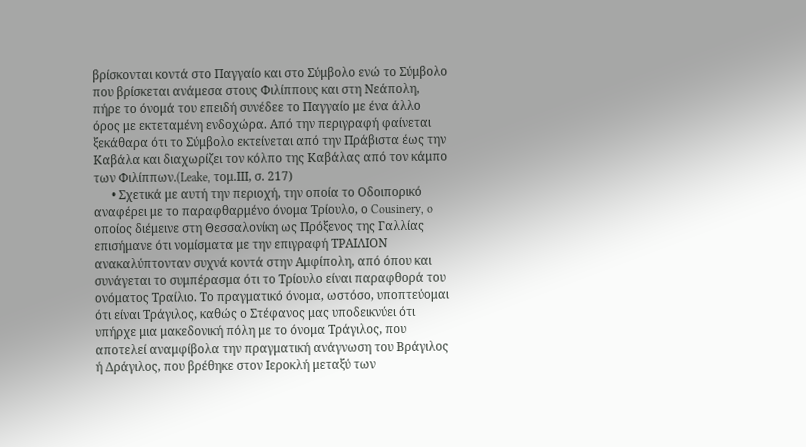βρίσκονται κοντά στο Παγγαίο και στο Σύμβολο ενώ το Σύμβολο που βρίσκεται ανάμεσα στους Φιλίππους και στη Νεάπολη, πήρε το όνομά του επειδή συνέδεε το Παγγαίο με ένα άλλο όρος με εκτεταμένη ενδοχώρα. Από την περιγραφή φαίνεται ξεκάθαρα ότι το Σύμβολο εκτείνεται από την Πράβιστα έως την Καβάλα και διαχωρίζει τον κόλπο της Καβάλας από τον κάμπο των Φιλίππων.(Leake, τομ.ΙΙΙ, σ. 217)
      • Σχετικά με αυτή την περιοχή, την οποία το Οδοιπορικό αναφέρει με το παραφθαρμένο όνομα Τρίουλο, ο Cousinery, o οποίος διέμεινε στη Θεσσαλονίκη ως Πρόξενος της Γαλλίας επισήμανε ότι νομίσματα με την επιγραφή ΤΡΑΙΛΙΟΝ ανακαλύπτονταν συχνά κοντά στην Αμφίπολη, από όπου και συνάγεται το συμπέρασμα ότι το Τρίουλο είναι παραφθορά του ονόματος Τραίλιο. Το πραγματικό όνομα, ωστόσο, υποπτεύομαι ότι είναι Τράγιλος, καθώς ο Στέφανος μας υποδεικνύει ότι υπήρχε μια μακεδονική πόλη με το όνομα Τράγιλος, που αποτελεί αναμφίβολα την πραγματική ανάγνωση του Βράγιλος ή Δράγιλος, που βρέθηκε στον Ιεροκλή μεταξύ των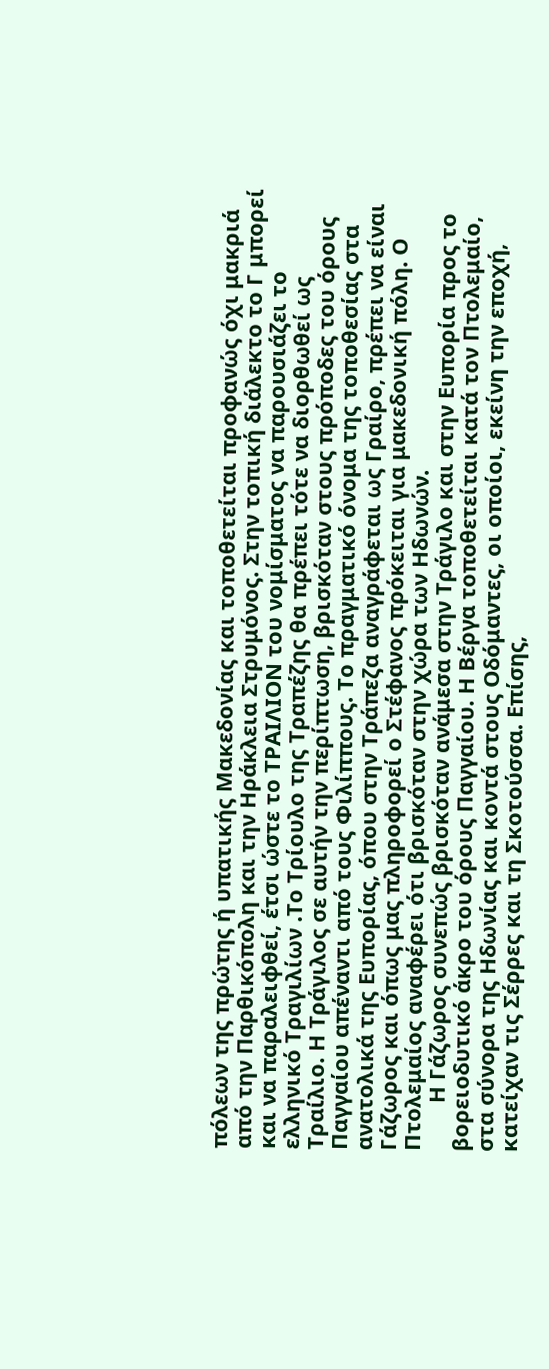πόλεων της πρώτης ή υπατικής Μακεδονίας και τοποθετείται προφανώς όχι μακριά από την Παρθικόπολη και την Ηράκλεια Στρυμόνος. Στην τοπική διάλεκτο το Γ μπορεί και να παραλειφθεί, έτσι ώστε το ΤΡΑΙΛΙΟΝ του νομίσματος να παρουσιάζει το ελληνικό Τραγιλίων .Το Τρίουλο της Τραπέζης θα πρέπει τότε να διορθωθεί ως Τραίλιο. Η Τράγιλος σε αυτήν την περίπτωση, βρισκόταν στους πρόποδες του όρους Παγγαίου απέναντι από τους Φιλίππους. Το πραγματικό όνομα της τοποθεσίας στα ανατολικά της Ευπορίας, όπου στην Tράπεζα αναγράφεται ως Γραίρο, πρέπει να είναι Γάζωρος και όπως μας πληροφορεί ο Στέφανος πρόκειται για μακεδονική πόλη. Ο Πτολεμαίος αναφέρει ότι βρισκόταν στην χώρα των Ηδωνών.
        Η Γάζωρος συνεπώς βρισκόταν ανάμεσα στην Τράγιλο και στην Ευπορία προς το βορειοδυτικό άκρο του όρους Παγγαίου. Η Βέργα τοποθετείται κατά τον Πτολεμαίο, στα σύνορα της Ηδωνίας και κοντά στους Οδόμαντες, οι οποίοι, εκείνη την εποχή, κατείχαν τις Σέρρες και τη Σκοτούσσα. Επίσης,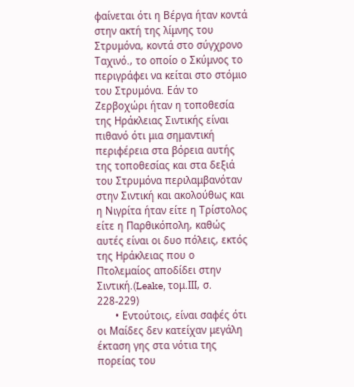φαίνεται ότι η Βέργα ήταν κοντά στην ακτή της λίμνης του Στρυμόνα, κοντά στο σύγχρονο Ταχινό., το οποίο ο Σκύμνος το περιγράφει να κείται στο στόμιο του Στρυμόνα. Εάν το Ζερβοχώρι ήταν η τοποθεσία της Ηράκλειας Σιντικής είναι πιθανό ότι μια σημαντική περιφέρεια στα βόρεια αυτής της τοποθεσίας και στα δεξιά του Στρυμόνα περιλαμβανόταν στην Σιντική και ακολούθως και η Νιγρίτα ήταν είτε η Τρίστολος είτε η Παρθικόπολη, καθώς αυτές είναι οι δυο πόλεις, εκτός της Ηράκλειας που ο Πτολεμαίος αποδίδει στην Σιντική.(Leake, τομ.ΙΙΙ, σ. 228-229)
      • Εντούτοις, είναι σαφές ότι οι Μαίδες δεν κατείχαν μεγάλη έκταση γης στα νότια της πορείας του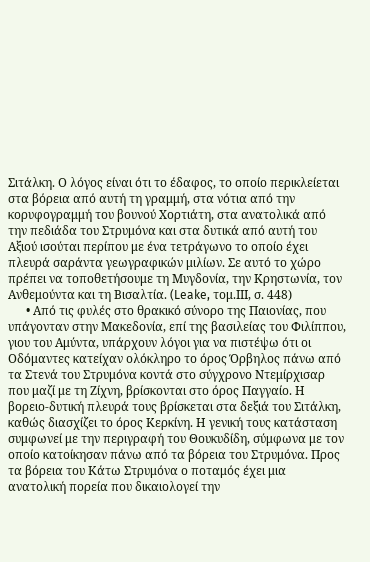Σιτάλκη. Ο λόγος είναι ότι το έδαφος, το οποίο περικλείεται στα βόρεια από αυτή τη γραμμή, στα νότια από την κορυφογραμμή του βουνού Χορτιάτη, στα ανατολικά από την πεδιάδα του Στρυμόνα και στα δυτικά από αυτή του Αξιού ισούται περίπου με ένα τετράγωνο το οποίο έχει πλευρά σαράντα γεωγραφικών μιλίων. Σε αυτό το χώρο πρέπει να τοποθετήσουμε τη Μυγδονία, την Κρηστωνία, τον Ανθεμούντα και τη Βισαλτία. (Leake, τομ.ΙΙΙ, σ. 448)
      • Από τις φυλές στο θρακικό σύνορο της Παιονίας, που υπάγονταν στην Μακεδονία, επί της βασιλείας του Φιλίππου, γιου του Αμύντα, υπάρχουν λόγοι για να πιστέψω ότι οι Οδόμαντες κατείχαν ολόκληρο το όρος Όρβηλος πάνω από τα Στενά του Στρυμόνα κοντά στο σύγχρονο Ντεμίρχισαρ που μαζί με τη Ζίχνη, βρίσκονται στο όρος Παγγαίο. Η βορειο-δυτική πλευρά τους βρίσκεται στα δεξιά του Σιτάλκη, καθώς διασχίζει το όρος Κερκίνη. Η γενική τους κατάσταση συμφωνεί με την περιγραφή του Θουκυδίδη, σύμφωνα με τον οποίο κατοίκησαν πάνω από τα βόρεια του Στρυμόνα. Προς τα βόρεια του Κάτω Στρυμόνα ο ποταμός έχει μια ανατολική πορεία που δικαιολογεί την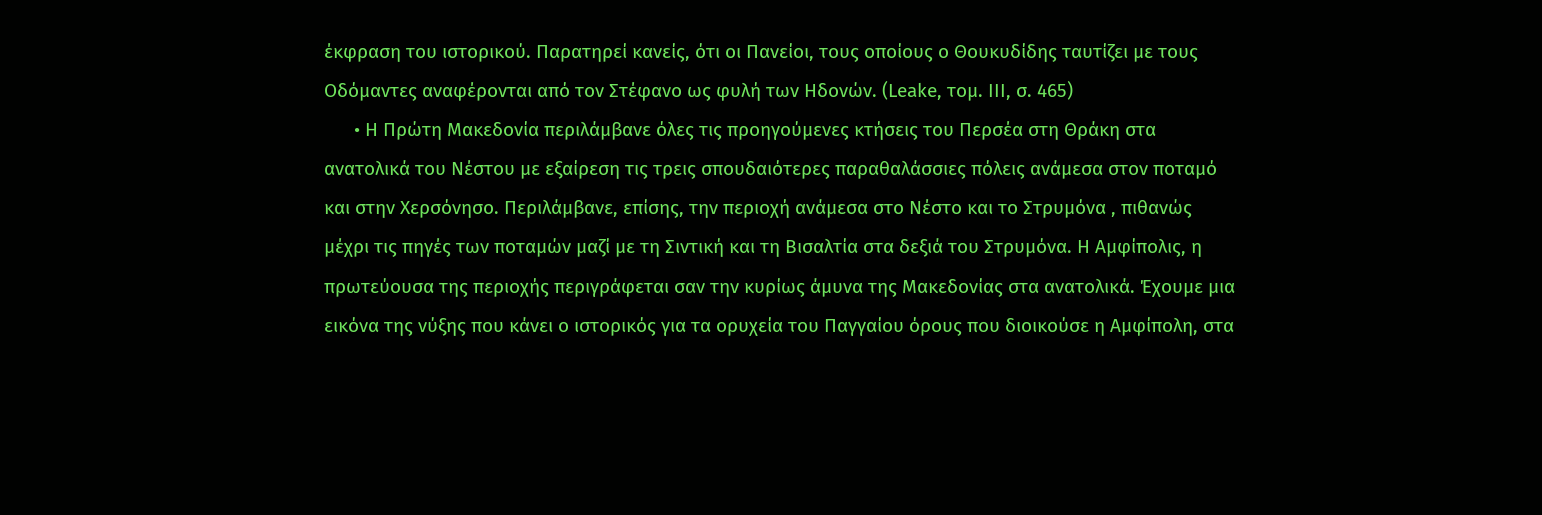έκφραση του ιστορικού. Παρατηρεί κανείς, ότι οι Πανείοι, τους οποίους ο Θουκυδίδης ταυτίζει με τους Οδόμαντες αναφέρονται από τον Στέφανο ως φυλή των Ηδονών. (Leake, τομ. ΙΙΙ, σ. 465)
      • Η Πρώτη Μακεδονία περιλάμβανε όλες τις προηγούμενες κτήσεις του Περσέα στη Θράκη στα ανατολικά του Νέστου με εξαίρεση τις τρεις σπουδαιότερες παραθαλάσσιες πόλεις ανάμεσα στον ποταμό και στην Χερσόνησο. Περιλάμβανε, επίσης, την περιοχή ανάμεσα στο Νέστο και το Στρυμόνα , πιθανώς μέχρι τις πηγές των ποταμών μαζί με τη Σιντική και τη Βισαλτία στα δεξιά του Στρυμόνα. Η Αμφίπολις, η πρωτεύουσα της περιοχής περιγράφεται σαν την κυρίως άμυνα της Μακεδονίας στα ανατολικά. Έχουμε μια εικόνα της νύξης που κάνει ο ιστορικός για τα ορυχεία του Παγγαίου όρους που διοικούσε η Αμφίπολη, στα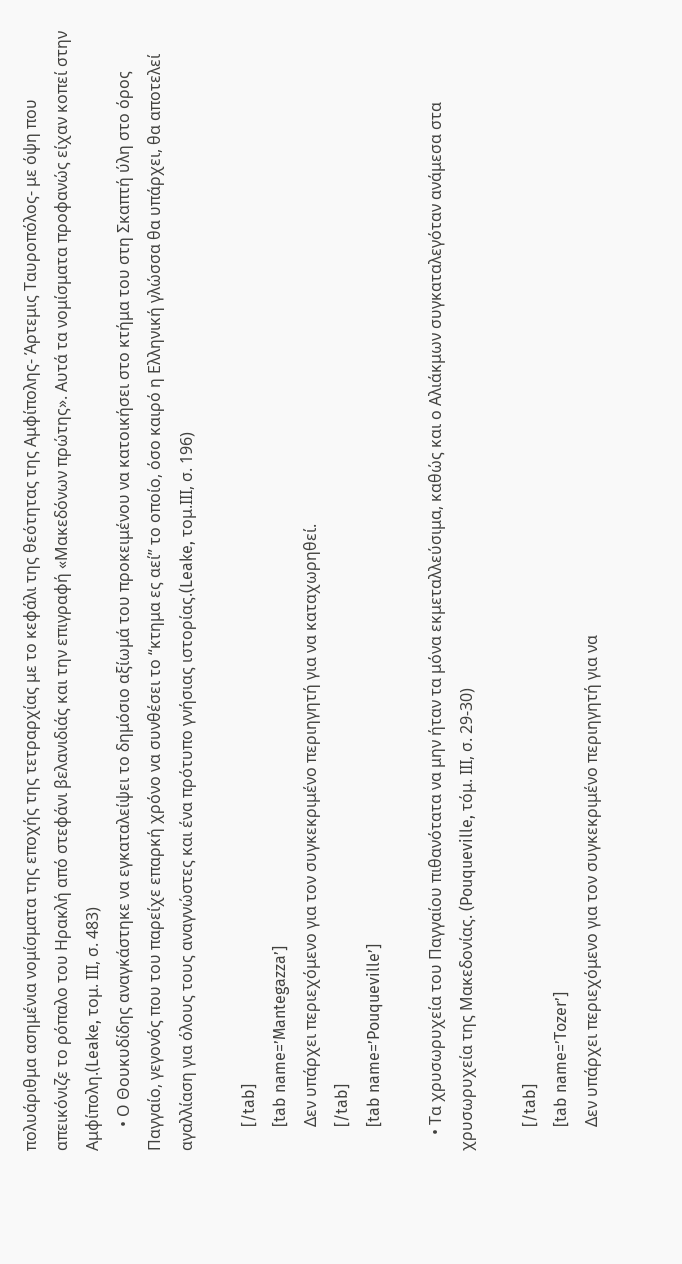πολυάριθμα ασημένια νομίσματα της εποχής της τετραρχίας με το κεφάλι της θεότητας της Αμφίπολης- Άρτεμις Ταυροπόλος- με όψη που απεικόνιζε το ρόπαλο του Ηρακλή από στεφάνι βελανιδιάς και την επιγραφή «Μακεδόνων πρώτης». Αυτά τα νομίσματα προφανώς είχαν κοπεί στην Αμφίπολη.(Leake, τομ. ΙΙΙ, σ. 483)
      • Ο Θουκυδίδης αναγκάστηκε να εγκαταλείψει το δημόσιο αξίωμά του προκειμένου να κατοικήσει στο κτήμα του στη Σκαπτή ύλη στο όρος Παγγαίο, γεγονός που του παρείχε επαρκή χρόνο να συνθέσει το “κτημα ες αεί” το οποίο, όσο καιρό η Ελληνική γλώσσα θα υπάρχει, θα αποτελεί αγαλλίαση για όλους τους αναγνώστες και ένα πρότυπο γνήσιας ιστορίας.(Leake, τομ.ΙΙΙ, σ. 196)

      [/tab]
      [tab name=’Mantegazza’]
      Δεν υπάρχει περιεχόμενο για τον συγκεκριμένο περιηγητή για να καταχωρηθεί.
      [/tab]
      [tab name=’Pouqueville’]

    • Τα χρυσωρυχεία του Παγγαίου πιθανότατα να μην ήταν τα μόνα εκμεταλλεύσιμα, καθώς και ο Αλιάκμων συγκαταλεγόταν ανάμεσα στα χρυσωρυχεία της Μακεδονίας. (Pouqueville, τόμ. ΙΙΙ, σ. 29-30)

      [/tab]
      [tab name=’Tozer’]
      Δεν υπάρχει περιεχόμενο για τον συγκεκριμένο περιηγητή για να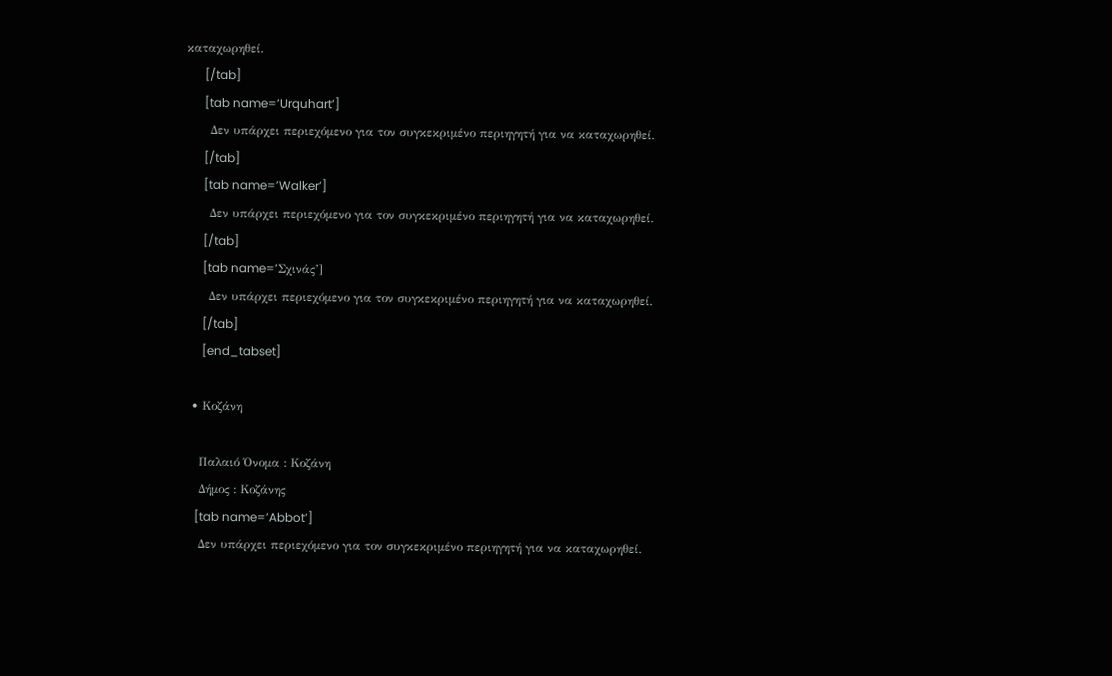καταχωρηθεί.
      [/tab]
      [tab name=’Urquhart’]
      Δεν υπάρχει περιεχόμενο για τον συγκεκριμένο περιηγητή για να καταχωρηθεί.
      [/tab]
      [tab name=’Walker’]
      Δεν υπάρχει περιεχόμενο για τον συγκεκριμένο περιηγητή για να καταχωρηθεί.
      [/tab]
      [tab name=’Σχινάς’]
      Δεν υπάρχει περιεχόμενο για τον συγκεκριμένο περιηγητή για να καταχωρηθεί.
      [/tab]
      [end_tabset]

  • Κοζάνη

    Παλαιό Όνομα : Κοζάνη
    Δήμος : Κοζάνης
    [tab name=’Abbot’]
    Δεν υπάρχει περιεχόμενο για τον συγκεκριμένο περιηγητή για να καταχωρηθεί.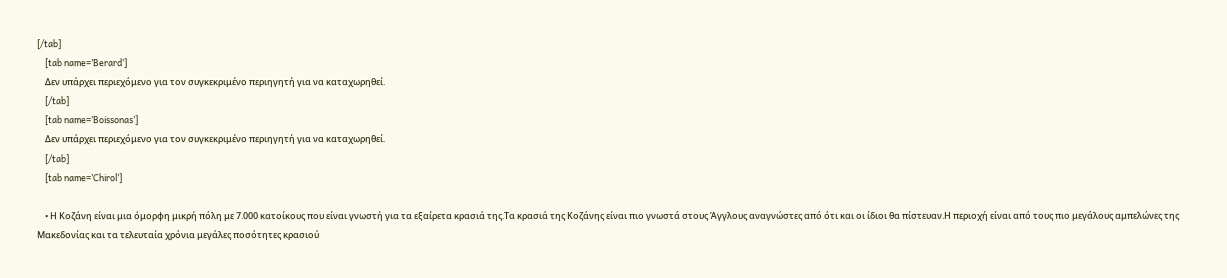[/tab]
    [tab name=’Berard’]
    Δεν υπάρχει περιεχόμενο για τον συγκεκριμένο περιηγητή για να καταχωρηθεί.
    [/tab]
    [tab name=’Boissonas’]
    Δεν υπάρχει περιεχόμενο για τον συγκεκριμένο περιηγητή για να καταχωρηθεί.
    [/tab]
    [tab name=’Chirol’]

    • Η Κοζάνη είναι μια όμορφη μικρή πόλη με 7.000 κατοίκους που είναι γνωστή για τα εξαίρετα κρασιά της.Τα κρασιά της Κοζάνης είναι πιο γνωστά στους Άγγλους αναγνώστες από ότι και οι ίδιοι θα πίστευαν.Η περιοχή είναι από τους πιο μεγάλους αμπελώνες της Μακεδονίας και τα τελευταία χρόνια μεγάλες ποσότητες κρασιού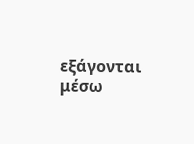εξάγονται μέσω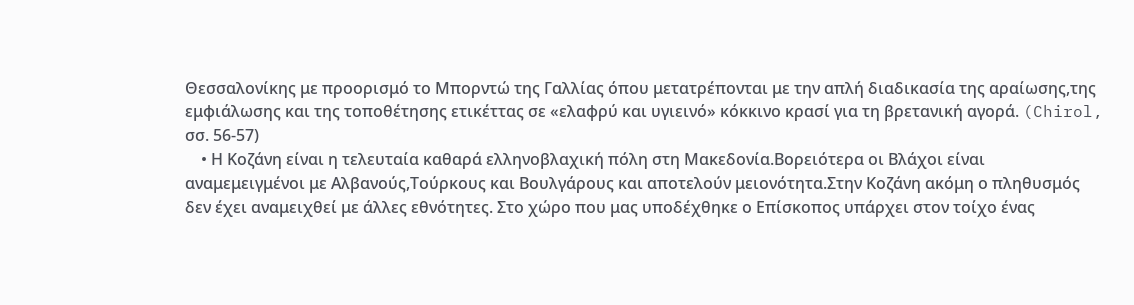Θεσσαλονίκης με προορισμό το Μπορντώ της Γαλλίας όπου μετατρέπονται με την απλή διαδικασία της αραίωσης,της εμφιάλωσης και της τοποθέτησης ετικέττας σε «ελαφρύ και υγιεινό» κόκκινο κρασί για τη βρετανική αγορά. (Chirol, σσ. 56-57)
    • Η Κοζάνη είναι η τελευταία καθαρά ελληνοβλαχική πόλη στη Μακεδονία.Βορειότερα οι Βλάχοι είναι αναμεμειγμένοι με Αλβανούς,Τούρκους και Βουλγάρους και αποτελούν μειονότητα.Στην Κοζάνη ακόμη ο πληθυσμός δεν έχει αναμειχθεί με άλλες εθνότητες. Στο χώρο που μας υποδέχθηκε ο Επίσκοπος υπάρχει στον τοίχο ένας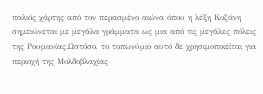παλιός χάρτης από τον περασμένο αιώνα όπου η λέξη Κοζάνη σημειώνεται με μεγάλα γράμματα ως μια από τις μεγάλες πόλεις της Ρουμανίας.Ωστόσο, το τοπωνύμιο αυτό δε χρησιμοποιείται για περιοχή της Μολδοβλαχίας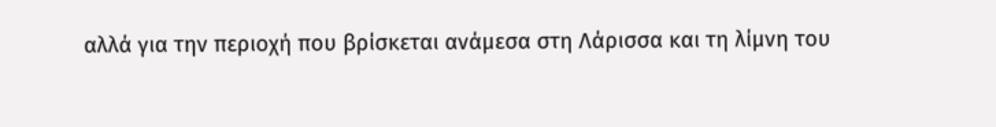αλλά για την περιοχή που βρίσκεται ανάμεσα στη Λάρισσα και τη λίμνη του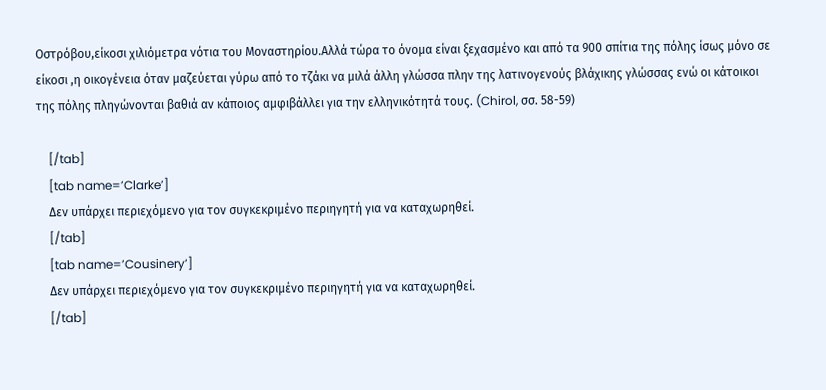Οστρόβου,είκοσι χιλιόμετρα νότια του Μοναστηρίου.Αλλά τώρα το όνομα είναι ξεχασμένο και από τα 900 σπίτια της πόλης ίσως μόνο σε είκοσι ,η οικογένεια όταν μαζεύεται γύρω από το τζάκι να μιλά άλλη γλώσσα πλην της λατινογενούς βλάχικης γλώσσας ενώ οι κάτοικοι της πόλης πληγώνονται βαθιά αν κάποιος αμφιβάλλει για την ελληνικότητά τους. (Chirol, σσ. 58-59)

    [/tab]
    [tab name=’Clarke’]
    Δεν υπάρχει περιεχόμενο για τον συγκεκριμένο περιηγητή για να καταχωρηθεί.
    [/tab]
    [tab name=’Cousinery’]
    Δεν υπάρχει περιεχόμενο για τον συγκεκριμένο περιηγητή για να καταχωρηθεί.
    [/tab]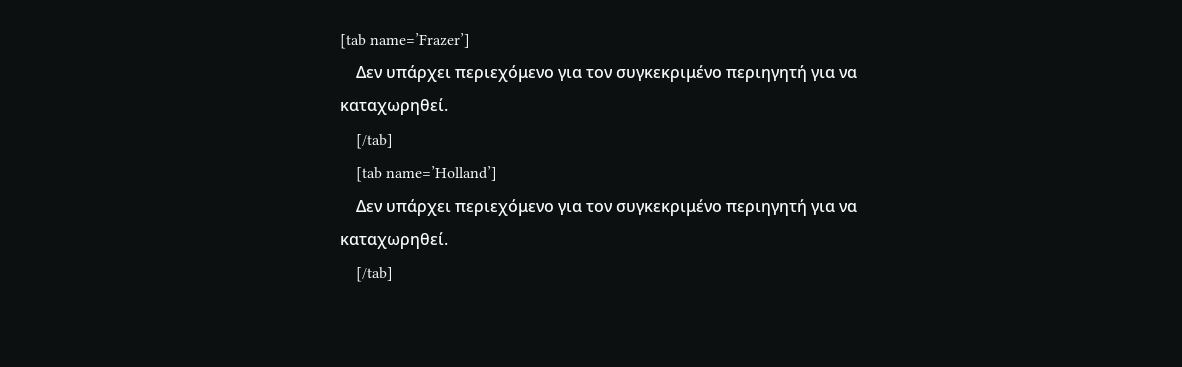[tab name=’Frazer’]
    Δεν υπάρχει περιεχόμενο για τον συγκεκριμένο περιηγητή για να καταχωρηθεί.
    [/tab]
    [tab name=’Holland’]
    Δεν υπάρχει περιεχόμενο για τον συγκεκριμένο περιηγητή για να καταχωρηθεί.
    [/tab]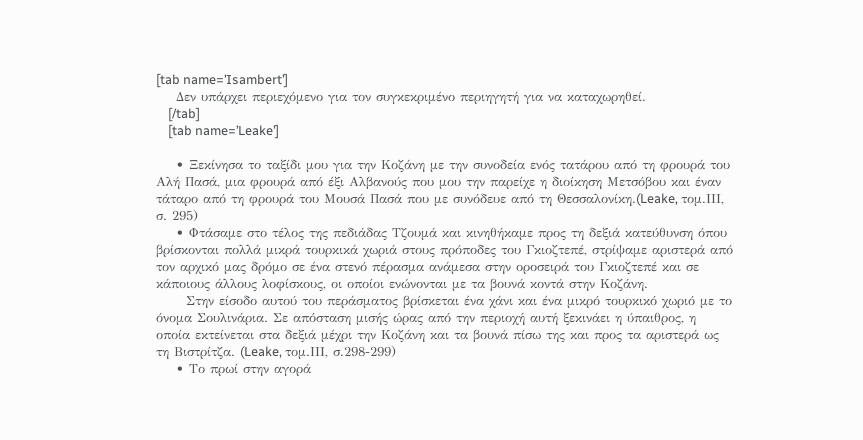[tab name=’Isambert’]
    Δεν υπάρχει περιεχόμενο για τον συγκεκριμένο περιηγητή για να καταχωρηθεί.
    [/tab]
    [tab name=’Leake’]

    • Ξεκίνησα το ταξίδι μου για την Κοζάνη με την συνοδεία ενός τατάρου από τη φρουρά του Αλή Πασά, μια φρουρά από έξι Αλβανούς που μου την παρείχε η διοίκηση Μετσόβου και έναν τάταρο από τη φρουρά του Μουσά Πασά που με συνόδευε από τη Θεσσαλονίκη.(Leake, τομ.ΙΙΙ, σ. 295)
    • Φτάσαμε στο τέλος της πεδιάδας Τζουμά και κινηθήκαμε προς τη δεξιά κατεύθυνση όπου βρίσκονται πολλά μικρά τουρκικά χωριά στους πρόποδες του Γκιοζτεπέ, στρίψαμε αριστερά από τον αρχικό μας δρόμο σε ένα στενό πέρασμα ανάμεσα στην οροσειρά του Γκιοζτεπέ και σε κάποιους άλλους λοφίσκους, οι οποίοι ενώνονται με τα βουνά κοντά στην Κοζάνη.
      Στην είσοδο αυτού του περάσματος βρίσκεται ένα χάνι και ένα μικρό τουρκικό χωριό με το όνομα Σουλινάρια. Σε απόσταση μισής ώρας από την περιοχή αυτή ξεκινάει η ύπαιθρος, η οποία εκτείνεται στα δεξιά μέχρι την Κοζάνη και τα βουνά πίσω της και προς τα αριστερά ως τη Βιστρίτζα. (Leake, τομ.ΙΙΙ, σ.298-299)
    • Το πρωί στην αγορά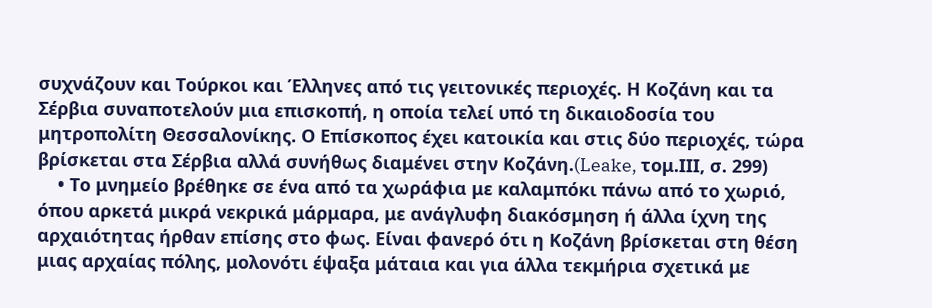συχνάζουν και Τούρκοι και Έλληνες από τις γειτονικές περιοχές. Η Κοζάνη και τα Σέρβια συναποτελούν μια επισκοπή, η οποία τελεί υπό τη δικαιοδοσία του μητροπολίτη Θεσσαλονίκης. Ο Επίσκοπος έχει κατοικία και στις δύο περιοχές, τώρα βρίσκεται στα Σέρβια αλλά συνήθως διαμένει στην Κοζάνη.(Leake, τομ.ΙΙΙ, σ. 299)
    • Το μνημείο βρέθηκε σε ένα από τα χωράφια με καλαμπόκι πάνω από το χωριό, όπου αρκετά μικρά νεκρικά μάρμαρα, με ανάγλυφη διακόσμηση ή άλλα ίχνη της αρχαιότητας ήρθαν επίσης στο φως. Είναι φανερό ότι η Κοζάνη βρίσκεται στη θέση μιας αρχαίας πόλης, μολονότι έψαξα μάταια και για άλλα τεκμήρια σχετικά με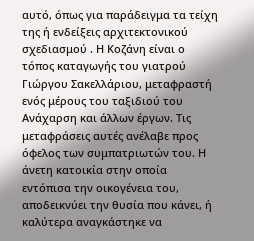αυτό, όπως για παράδειγμα τα τείχη της ή ενδείξεις αρχιτεκτονικού σχεδιασμού . Η Κοζάνη είναι ο τόπος καταγωγής του γιατρού Γιώργου Σακελλάριου, μεταφραστή ενός μέρους του ταξιδιού του Ανάχαρση και άλλων έργων. Τις μεταφράσεις αυτές ανέλαβε προς όφελος των συμπατριωτών του. Η άνετη κατοικία στην οποία εντόπισα την οικογένεια του, αποδεικνύει την θυσία που κάνει, ή καλύτερα αναγκάστηκε να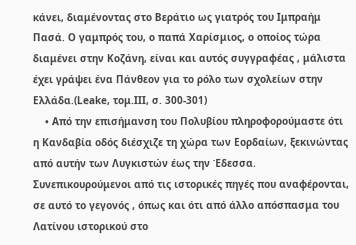κάνει, διαμένοντας στο Βεράτιο ως γιατρός του Ιμπραήμ Πασά. Ο γαμπρός του, ο παπά Χαρίσμιος, ο οποίος τώρα διαμένει στην Κοζάνη, είναι και αυτός συγγραφέας , μάλιστα έχει γράψει ένα Πάνθεον για το ρόλο των σχολείων στην Ελλάδα.(Leake, τομ.ΙΙΙ, σ. 300-301)
    • Από την επισήμανση του Πολυβίου πληροφορούμαστε ότι η Κανδαβία οδός διέσχιζε τη χώρα των Εορδαίων, ξεκινώντας από αυτήν των Λυγκιστών έως την Έδεσσα. Συνεπικουρούμενοι από τις ιστορικές πηγές που αναφέρονται, σε αυτό το γεγονός , όπως και ότι από άλλο απόσπασμα του Λατίνου ιστορικού στο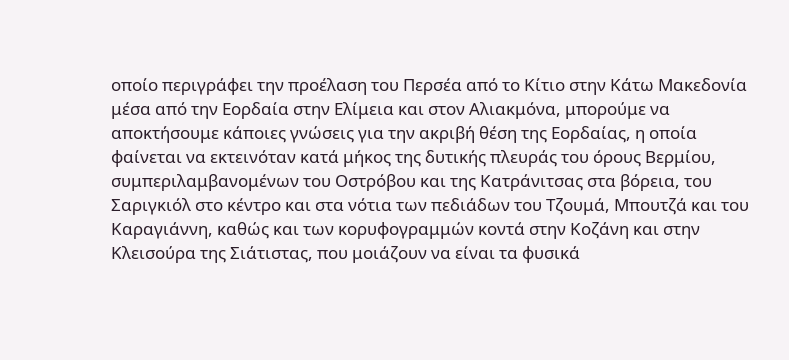οποίο περιγράφει την προέλαση του Περσέα από το Κίτιο στην Κάτω Μακεδονία μέσα από την Εορδαία στην Ελίμεια και στον Αλιακμόνα, μπορούμε να αποκτήσουμε κάποιες γνώσεις για την ακριβή θέση της Εορδαίας, η οποία φαίνεται να εκτεινόταν κατά μήκος της δυτικής πλευράς του όρους Βερμίου, συμπεριλαμβανομένων του Οστρόβου και της Κατράνιτσας στα βόρεια, του Σαριγκιόλ στο κέντρο και στα νότια των πεδιάδων του Τζουμά, Μπουτζά και του Καραγιάννη, καθώς και των κορυφογραμμών κοντά στην Κοζάνη και στην Κλεισούρα της Σιάτιστας, που μοιάζουν να είναι τα φυσικά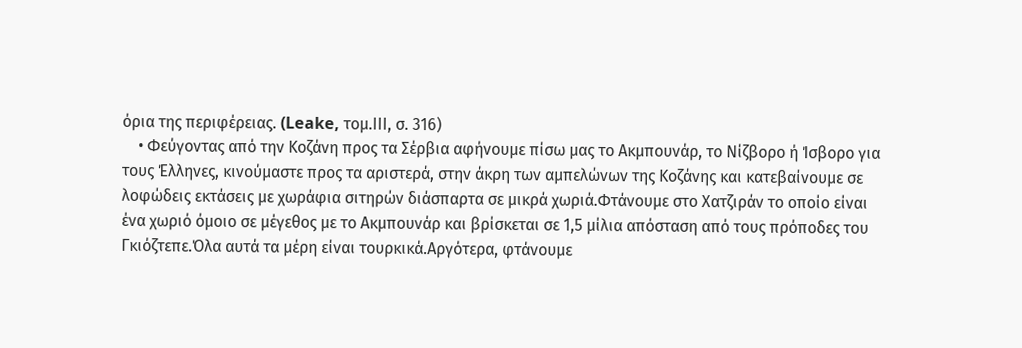όρια της περιφέρειας. (Leake, τομ.ΙΙΙ, σ. 316)
    • Φεύγοντας από την Κοζάνη προς τα Σέρβια αφήνουμε πίσω μας το Ακμπουνάρ, το Νίζβορο ή Ίσβορο για τους Έλληνες, κινούμαστε προς τα αριστερά, στην άκρη των αμπελώνων της Κοζάνης και κατεβαίνουμε σε λοφώδεις εκτάσεις με χωράφια σιτηρών διάσπαρτα σε μικρά χωριά.Φτάνουμε στο Χατζιράν το οποίο είναι ένα χωριό όμοιο σε μέγεθος με το Ακμπουνάρ και βρίσκεται σε 1,5 μίλια απόσταση από τους πρόποδες του Γκιόζτεπε.Όλα αυτά τα μέρη είναι τουρκικά.Αργότερα, φτάνουμε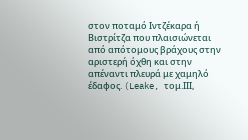στον ποταμό Ιντζέκαρα ή Βιστρίτζα που πλαισιώνεται από απότομους βράχους στην αριστερή όχθη και στην απέναντι πλευρά με χαμηλό έδαφος. (Leake, τομ.ΙΙΙ,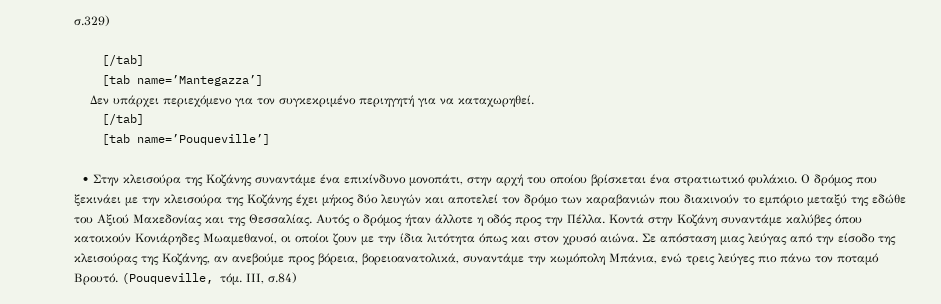σ.329)

    [/tab]
    [tab name=’Mantegazza’]
    Δεν υπάρχει περιεχόμενο για τον συγκεκριμένο περιηγητή για να καταχωρηθεί.
    [/tab]
    [tab name=’Pouqueville’]

  • Στην κλεισούρα της Κοζάνης συναντάμε ένα επικίνδυνο μονοπάτι, στην αρχή του οποίου βρίσκεται ένα στρατιωτικό φυλάκιο. Ο δρόμος που ξεκινάει με την κλεισούρα της Κοζάνης έχει μήκος δύο λευγών και αποτελεί τον δρόμο των καραβανιών που διακινούν το εμπόριο μεταξύ της εδώθε του Αξιού Μακεδονίας και της Θεσσαλίας. Αυτός ο δρόμος ήταν άλλοτε η οδός προς την Πέλλα. Κοντά στην Κοζάνη συναντάμε καλύβες όπου κατοικούν Κονιάρηδες Μωαμεθανοί, οι οποίοι ζουν με την ίδια λιτότητα όπως και στον χρυσό αιώνα. Σε απόσταση μιας λεύγας από την είσοδο της κλεισούρας της Κοζάνης, αν ανεβούμε προς βόρεια, βορειοανατολικά, συναντάμε την κωμόπολη Μπάνια, ενώ τρεις λεύγες πιο πάνω τον ποταμό Βρουτό. (Pouqueville, τόμ. ΙΙΙ, σ.84)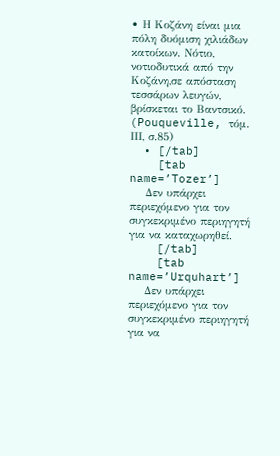• Η Κοζάνη είναι μια πόλη δυόμιση χιλιάδων κατοίκων. Νότιο, νοτιοδυτικά από την Κοζάνη,σε απόσταση τεσσάρων λευγών, βρίσκεται το Βαντσικό. (Pouqueville, τόμ. ΙΙΙ, σ.85)
  • [/tab]
    [tab name=’Tozer’]
    Δεν υπάρχει περιεχόμενο για τον συγκεκριμένο περιηγητή για να καταχωρηθεί.
    [/tab]
    [tab name=’Urquhart’]
    Δεν υπάρχει περιεχόμενο για τον συγκεκριμένο περιηγητή για να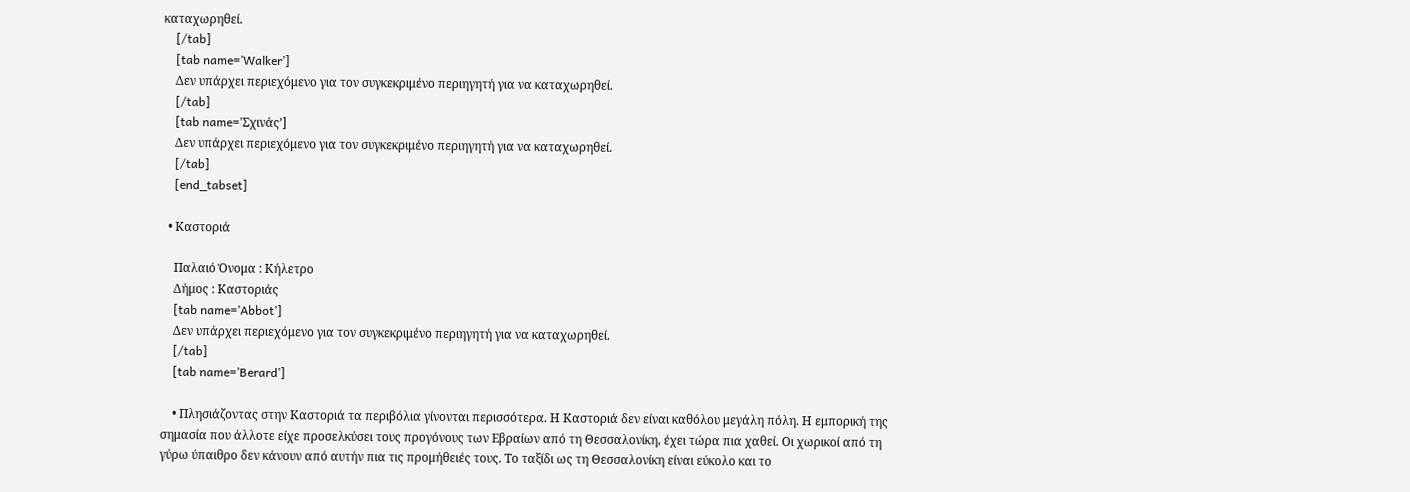καταχωρηθεί.
    [/tab]
    [tab name=’Walker’]
    Δεν υπάρχει περιεχόμενο για τον συγκεκριμένο περιηγητή για να καταχωρηθεί.
    [/tab]
    [tab name=’Σχινάς’]
    Δεν υπάρχει περιεχόμενο για τον συγκεκριμένο περιηγητή για να καταχωρηθεί.
    [/tab]
    [end_tabset]

  • Καστοριά

    Παλαιό Όνομα : Κήλετρο
    Δήμος : Καστοριάς
    [tab name=’Abbot’]
    Δεν υπάρχει περιεχόμενο για τον συγκεκριμένο περιηγητή για να καταχωρηθεί.
    [/tab]
    [tab name=’Berard’]

    • Πλησιάζοντας στην Καστοριά τα περιβόλια γίνονται περισσότερα. Η Καστοριά δεν είναι καθόλου μεγάλη πόλη. Η εμπορική της σημασία που άλλοτε είχε προσελκύσει τους προγόνους των Εβραίων από τη Θεσσαλονίκη, έχει τώρα πια χαθεί. Οι χωρικοί από τη γύρω ύπαιθρο δεν κάνουν από αυτήν πια τις προμήθειές τους. Το ταξίδι ως τη Θεσσαλονίκη είναι εύκολο και το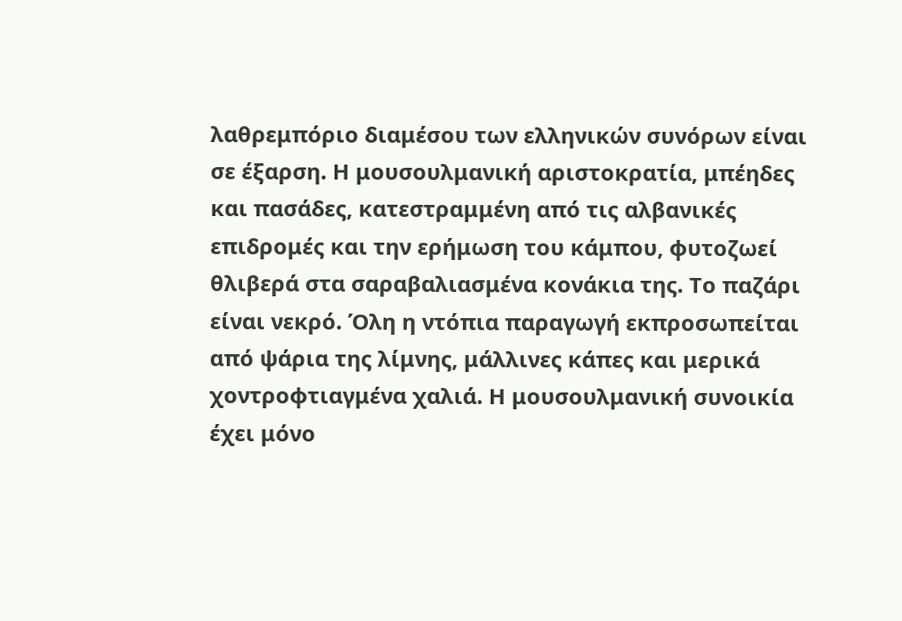λαθρεμπόριο διαμέσου των ελληνικών συνόρων είναι σε έξαρση. Η μουσουλμανική αριστοκρατία, μπέηδες και πασάδες, κατεστραμμένη από τις αλβανικές επιδρομές και την ερήμωση του κάμπου, φυτοζωεί θλιβερά στα σαραβαλιασμένα κονάκια της. Το παζάρι είναι νεκρό. Όλη η ντόπια παραγωγή εκπροσωπείται από ψάρια της λίμνης, μάλλινες κάπες και μερικά χοντροφτιαγμένα χαλιά. Η μουσουλμανική συνοικία έχει μόνο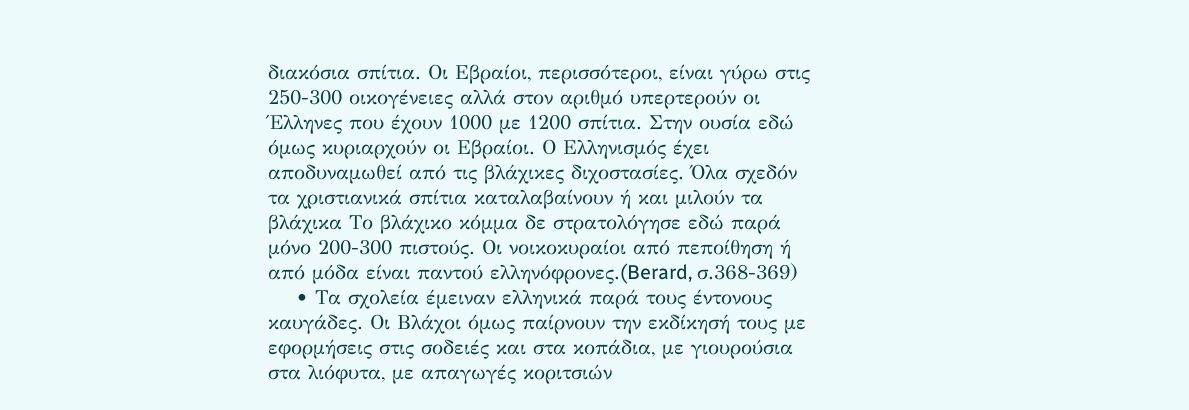διακόσια σπίτια. Οι Εβραίοι, περισσότεροι, είναι γύρω στις 250-300 οικογένειες αλλά στον αριθμό υπερτερούν οι Έλληνες που έχουν 1000 με 1200 σπίτια. Στην ουσία εδώ όμως κυριαρχούν οι Εβραίοι. Ο Ελληνισμός έχει αποδυναμωθεί από τις βλάχικες διχοστασίες. Όλα σχεδόν τα χριστιανικά σπίτια καταλαβαίνουν ή και μιλούν τα βλάχικα Το βλάχικο κόμμα δε στρατολόγησε εδώ παρά μόνο 200-300 πιστούς. Οι νοικοκυραίοι από πεποίθηση ή από μόδα είναι παντού ελληνόφρονες.(Berard, σ.368-369)
    • Τα σχολεία έμειναν ελληνικά παρά τους έντονους καυγάδες. Οι Βλάχοι όμως παίρνουν την εκδίκησή τους με εφορμήσεις στις σοδειές και στα κοπάδια, με γιουρούσια στα λιόφυτα, με απαγωγές κοριτσιών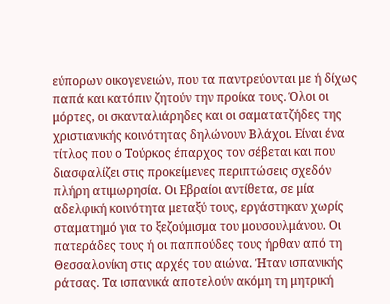εύπορων οικογενειών, που τα παντρεύονται με ή δίχως παπά και κατόπιν ζητούν την προίκα τους. Όλοι οι μόρτες, οι σκανταλιάρηδες και οι σαματατζήδες της χριστιανικής κοινότητας δηλώνουν Βλάχοι. Είναι ένα τίτλος που ο Τούρκος έπαρχος τον σέβεται και που διασφαλίζει στις προκείμενες περιπτώσεις σχεδόν πλήρη ατιμωρησία. Οι Εβραίοι αντίθετα, σε μία αδελφική κοινότητα μεταξύ τους, εργάστηκαν χωρίς σταματημό για το ξεζούμισμα του μουσουλμάνου. Οι πατεράδες τους ή οι παππούδες τους ήρθαν από τη Θεσσαλονίκη στις αρχές του αιώνα. Ήταν ισπανικής ράτσας. Τα ισπανικά αποτελούν ακόμη τη μητρική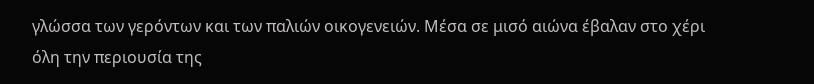γλώσσα των γερόντων και των παλιών οικογενειών. Μέσα σε μισό αιώνα έβαλαν στο χέρι όλη την περιουσία της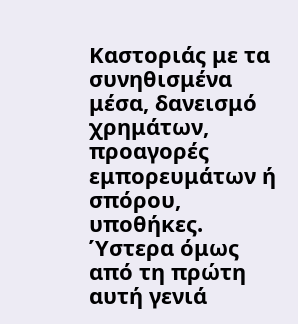Καστοριάς με τα συνηθισμένα μέσα, δανεισμό χρημάτων, προαγορές εμπορευμάτων ή σπόρου, υποθήκες. Ύστερα όμως από τη πρώτη αυτή γενιά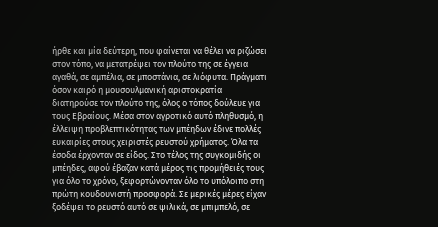ήρθε και μία δεύτερη, που φαίνεται να θέλει να ριζώσει στον τόπο, να μετατρέψει τον πλούτο της σε έγγεια αγαθά, σε αμπέλια, σε μποστάνια, σε λιόφυτα. Πράγματι όσον καιρό η μουσουλμανική αριστοκρατία διατηρούσε τον πλούτο της, όλος ο τόπος δούλευε για τους Εβραίους. Μέσα στον αγροτικό αυτό πληθυσμό, η έλλειψη προβλεπτικότητας των μπέηδων έδινε πολλές ευκαιρίες στους χειριστές ρευστού χρήματος. Όλα τα έσοδα έρχονταν σε είδος. Στο τέλος της συγκομιδής οι μπέηδες, αφού έβαζαν κατά μέρος τις προμήθειές τους για όλο το χρόνο, ξεφορτώνονταν όλο το υπόλοιπο στη πρώτη κουδουνιστή προσφορά. Σε μερικές μέρες είχαν ξοδέψει το ρευστό αυτό σε ψιλικά, σε μπιμπελό, σε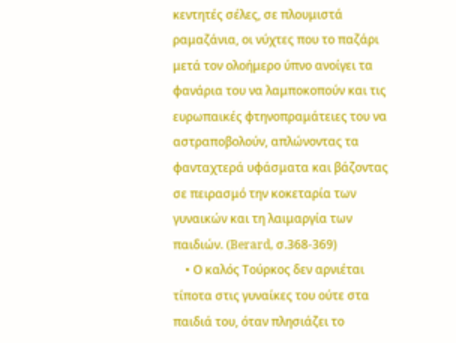κεντητές σέλες, σε πλουμιστά ραμαζάνια, οι νύχτες που το παζάρι μετά τον ολοήμερο ύπνο ανοίγει τα φανάρια του να λαμποκοπούν και τις ευρωπαικές φτηνοπραμάτειες του να αστραποβολούν, απλώνοντας τα φανταχτερά υφάσματα και βάζοντας σε πειρασμό την κοκεταρία των γυναικών και τη λαιμαργία των παιδιών. (Berard, σ.368-369)
    • Ο καλός Τούρκος δεν αρνιέται τίποτα στις γυναίκες του ούτε στα παιδιά του, όταν πλησιάζει το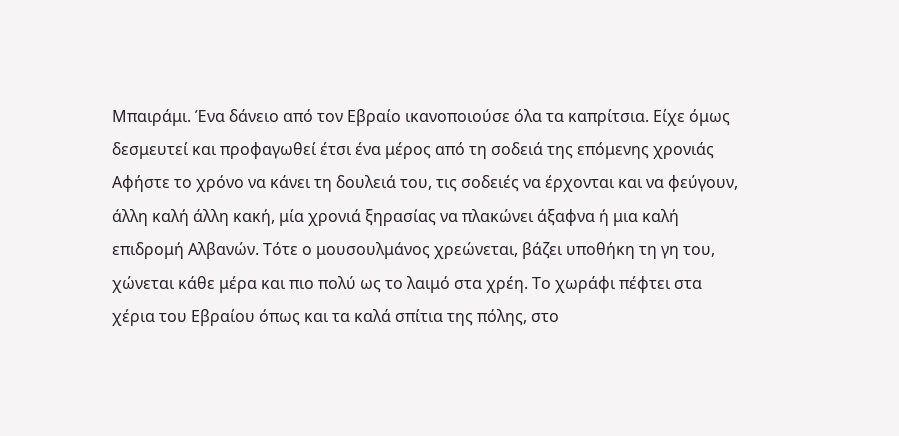Μπαιράμι. Ένα δάνειο από τον Εβραίο ικανοποιούσε όλα τα καπρίτσια. Είχε όμως δεσμευτεί και προφαγωθεί έτσι ένα μέρος από τη σοδειά της επόμενης χρονιάς Αφήστε το χρόνο να κάνει τη δουλειά του, τις σοδειές να έρχονται και να φεύγουν, άλλη καλή άλλη κακή, μία χρονιά ξηρασίας να πλακώνει άξαφνα ή μια καλή επιδρομή Αλβανών. Τότε ο μουσουλμάνος χρεώνεται, βάζει υποθήκη τη γη του, χώνεται κάθε μέρα και πιο πολύ ως το λαιμό στα χρέη. Το χωράφι πέφτει στα χέρια του Εβραίου όπως και τα καλά σπίτια της πόλης, στο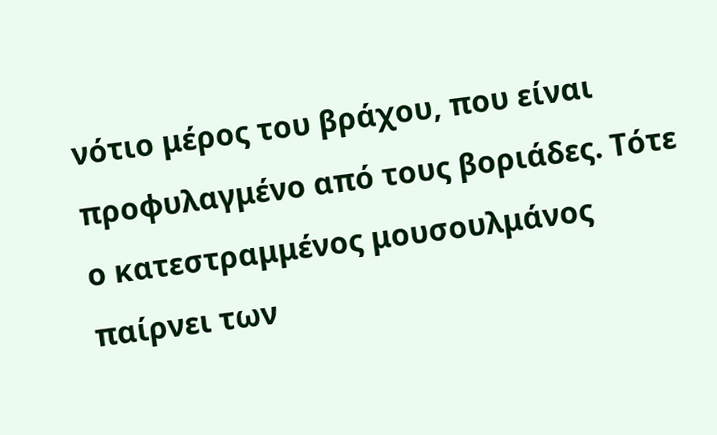νότιο μέρος του βράχου, που είναι προφυλαγμένο από τους βοριάδες. Τότε ο κατεστραμμένος μουσουλμάνος παίρνει των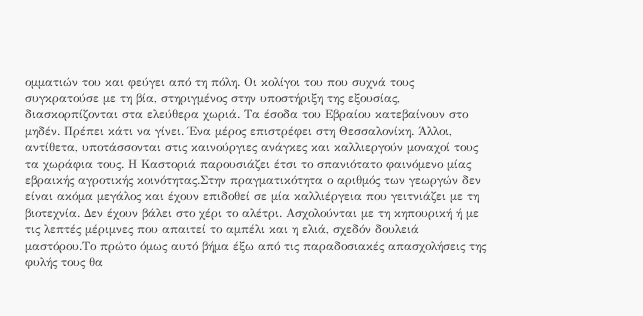ομματιών του και φεύγει από τη πόλη. Οι κολίγοι του που συχνά τους συγκρατούσε με τη βία, στηριγμένος στην υποστήριξη της εξουσίας, διασκορπίζονται στα ελεύθερα χωριά. Τα έσοδα του Εβραίου κατεβαίνουν στο μηδέν. Πρέπει κάτι να γίνει. Ένα μέρος επιστρέφει στη Θεσσαλονίκη. Άλλοι, αντίθετα, υποτάσσονται στις καινούργιες ανάγκες και καλλιεργούν μοναχοί τους τα χωράφια τους. Η Καστοριά παρουσιάζει έτσι το σπανιότατο φαινόμενο μίας εβραικής αγροτικής κοινότητας.Στην πραγματικότητα ο αριθμός των γεωργών δεν είναι ακόμα μεγάλος και έχουν επιδοθεί σε μία καλλιέργεια που γειτνιάζει με τη βιοτεχνία. Δεν έχουν βάλει στο χέρι το αλέτρι. Ασχολούνται με τη κηπουρική ή με τις λεπτές μέριμνες που απαιτεί το αμπέλι και η ελιά, σχεδόν δουλειά μαστόρου.Το πρώτο όμως αυτό βήμα έξω από τις παραδοσιακές απασχολήσεις της φυλής τους θα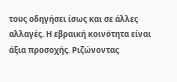τους οδηγήσει ίσως και σε άλλες αλλαγές. Η εβραική κοινότητα είναι άξια προσοχής. Ριζώνοντας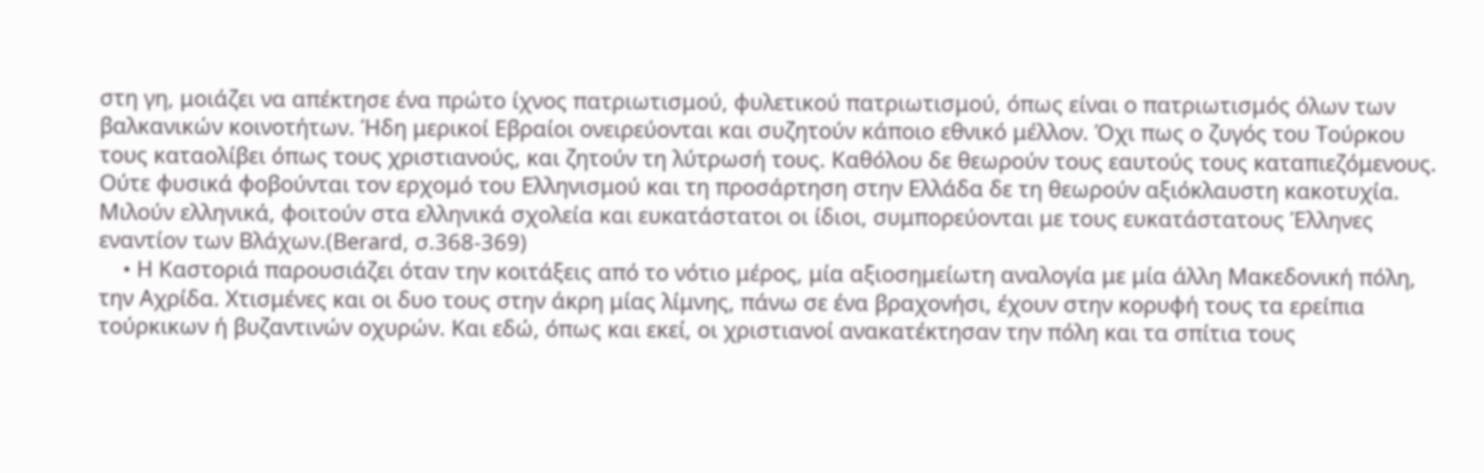στη γη, μοιάζει να απέκτησε ένα πρώτο ίχνος πατριωτισμού, φυλετικού πατριωτισμού, όπως είναι ο πατριωτισμός όλων των βαλκανικών κοινοτήτων. Ήδη μερικοί Εβραίοι ονειρεύονται και συζητούν κάποιο εθνικό μέλλον. Όχι πως ο ζυγός του Τούρκου τους καταολίβει όπως τους χριστιανούς, και ζητούν τη λύτρωσή τους. Καθόλου δε θεωρούν τους εαυτούς τους καταπιεζόμενους. Ούτε φυσικά φοβούνται τον ερχομό του Ελληνισμού και τη προσάρτηση στην Ελλάδα δε τη θεωρούν αξιόκλαυστη κακοτυχία. Μιλούν ελληνικά, φοιτούν στα ελληνικά σχολεία και ευκατάστατοι οι ίδιοι, συμπορεύονται με τους ευκατάστατους Έλληνες εναντίον των Βλάχων.(Berard, σ.368-369)
    • Η Καστοριά παρουσιάζει όταν την κοιτάξεις από το νότιο μέρος, μία αξιοσημείωτη αναλογία με μία άλλη Μακεδονική πόλη, την Αχρίδα. Χτισμένες και οι δυο τους στην άκρη μίας λίμνης, πάνω σε ένα βραχονήσι, έχουν στην κορυφή τους τα ερείπια τούρκικων ή βυζαντινών οχυρών. Και εδώ, όπως και εκεί, οι χριστιανοί ανακατέκτησαν την πόλη και τα σπίτια τους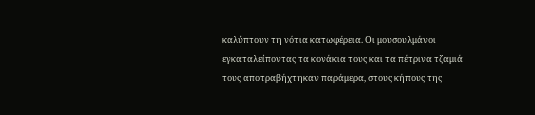καλύπτουν τη νότια κατωφέρεια. Οι μουσουλμάνοι εγκαταλείποντας τα κονάκια τους και τα πέτρινα τζαμιά τους αποτραβήχτηκαν παράμερα, στους κήπους της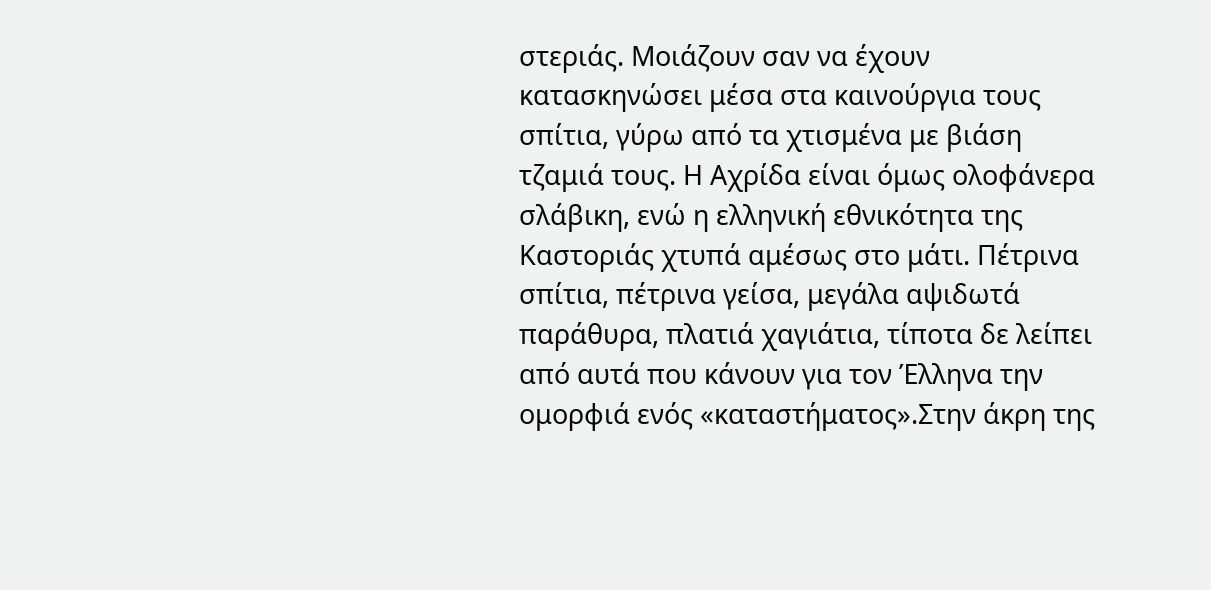στεριάς. Μοιάζουν σαν να έχουν κατασκηνώσει μέσα στα καινούργια τους σπίτια, γύρω από τα χτισμένα με βιάση τζαμιά τους. Η Αχρίδα είναι όμως ολοφάνερα σλάβικη, ενώ η ελληνική εθνικότητα της Καστοριάς χτυπά αμέσως στο μάτι. Πέτρινα σπίτια, πέτρινα γείσα, μεγάλα αψιδωτά παράθυρα, πλατιά χαγιάτια, τίποτα δε λείπει από αυτά που κάνουν για τον Έλληνα την ομορφιά ενός «καταστήματος».Στην άκρη της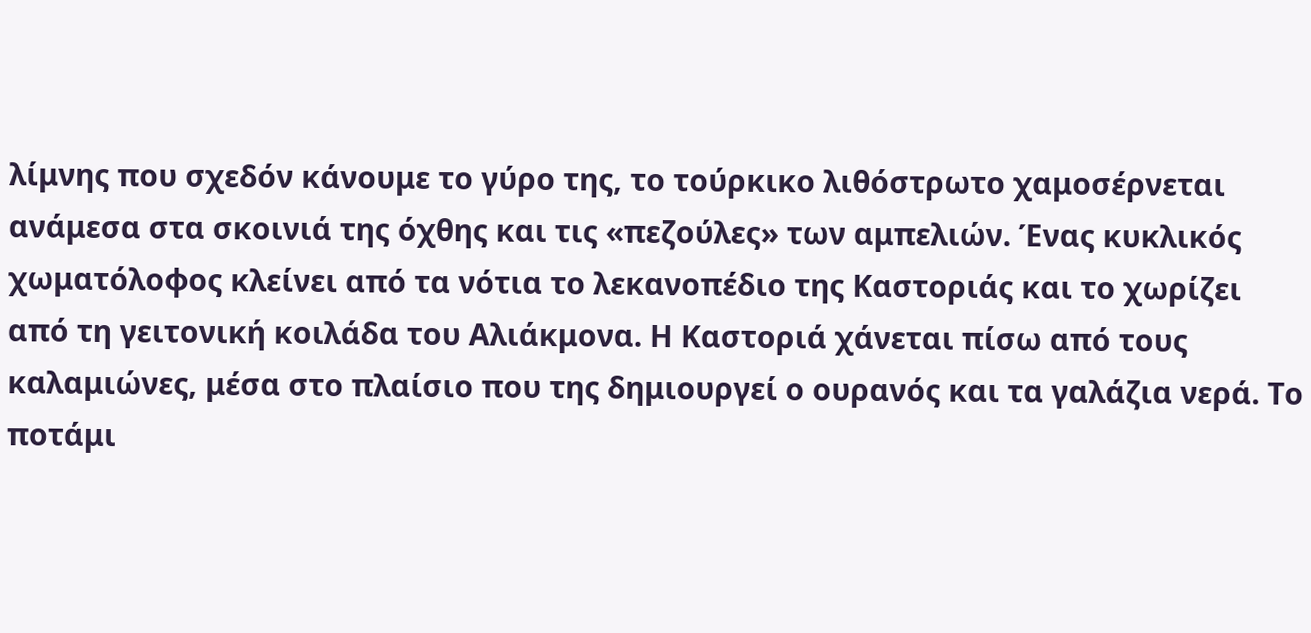λίμνης που σχεδόν κάνουμε το γύρο της, το τούρκικο λιθόστρωτο χαμοσέρνεται ανάμεσα στα σκοινιά της όχθης και τις «πεζούλες» των αμπελιών. Ένας κυκλικός χωματόλοφος κλείνει από τα νότια το λεκανοπέδιο της Καστοριάς και το χωρίζει από τη γειτονική κοιλάδα του Αλιάκμονα. Η Καστοριά χάνεται πίσω από τους καλαμιώνες, μέσα στο πλαίσιο που της δημιουργεί ο ουρανός και τα γαλάζια νερά. Το ποτάμι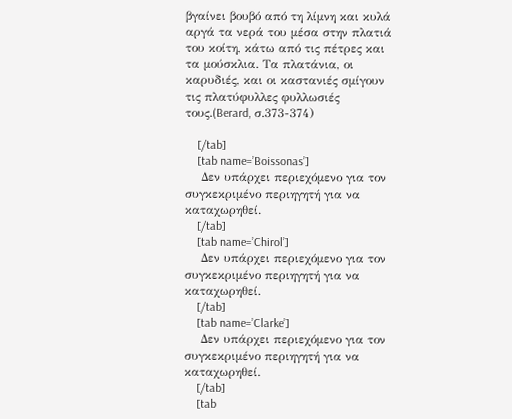βγαίνει βουβό από τη λίμνη και κυλά αργά τα νερά του μέσα στην πλατιά του κοίτη, κάτω από τις πέτρες και τα μούσκλια. Τα πλατάνια, οι καρυδιές, και οι καστανιές σμίγουν τις πλατύφυλλες φυλλωσιές τους.(Berard, σ.373-374)

    [/tab]
    [tab name=’Boissonas’]
    Δεν υπάρχει περιεχόμενο για τον συγκεκριμένο περιηγητή για να καταχωρηθεί.
    [/tab]
    [tab name=’Chirol’]
    Δεν υπάρχει περιεχόμενο για τον συγκεκριμένο περιηγητή για να καταχωρηθεί.
    [/tab]
    [tab name=’Clarke’]
    Δεν υπάρχει περιεχόμενο για τον συγκεκριμένο περιηγητή για να καταχωρηθεί.
    [/tab]
    [tab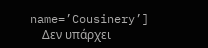name=’Cousinery’]
    Δεν υπάρχει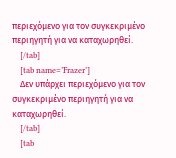περιεχόμενο για τον συγκεκριμένο περιηγητή για να καταχωρηθεί.
    [/tab]
    [tab name=’Frazer’]
    Δεν υπάρχει περιεχόμενο για τον συγκεκριμένο περιηγητή για να καταχωρηθεί.
    [/tab]
    [tab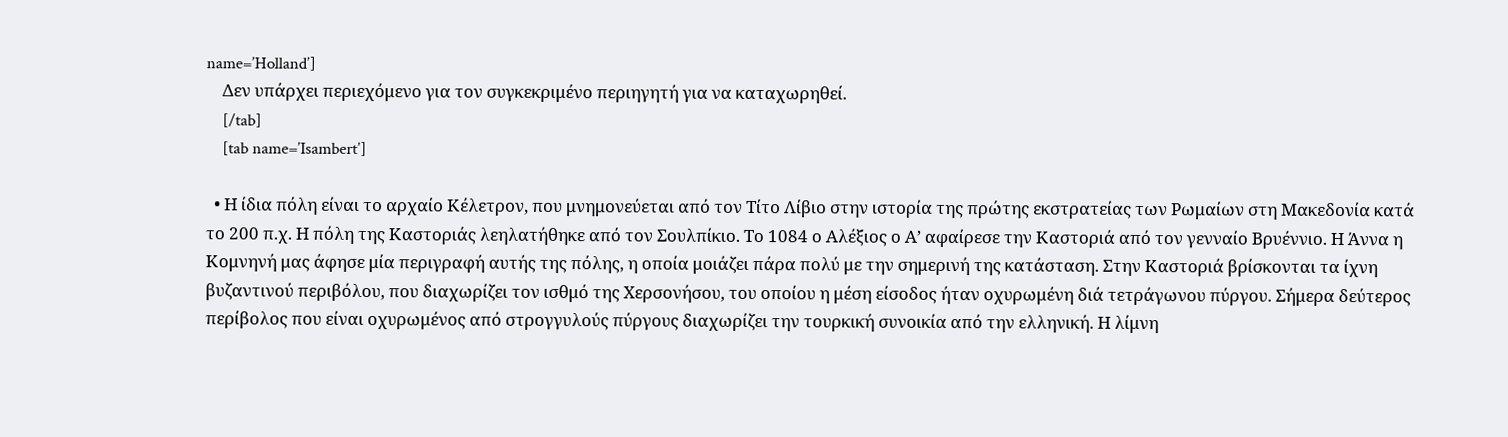name=’Holland’]
    Δεν υπάρχει περιεχόμενο για τον συγκεκριμένο περιηγητή για να καταχωρηθεί.
    [/tab]
    [tab name=’Isambert’]

  • Η ίδια πόλη είναι το αρχαίο Κέλετρον, που μνημονεύεται από τον Τίτο Λίβιο στην ιστορία της πρώτης εκστρατείας των Ρωμαίων στη Μακεδονία κατά το 200 π.χ. Η πόλη της Καστοριάς λεηλατήθηκε από τον Σουλπίκιο. Το 1084 ο Αλέξιος ο Α’ αφαίρεσε την Καστοριά από τον γενναίο Βρυέννιο. Η Άννα η Κομνηνή μας άφησε μία περιγραφή αυτής της πόλης, η οποία μοιάζει πάρα πολύ με την σημερινή της κατάσταση. Στην Καστοριά βρίσκονται τα ίχνη βυζαντινού περιβόλου, που διαχωρίζει τον ισθμό της Χερσονήσου, του οποίου η μέση είσοδος ήταν οχυρωμένη διά τετράγωνου πύργου. Σήμερα δεύτερος περίβολος που είναι οχυρωμένος από στρογγυλούς πύργους διαχωρίζει την τουρκική συνοικία από την ελληνική. Η λίμνη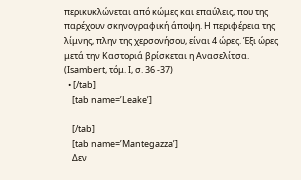περικυκλώνεται από κώμες και επαύλεις, που της παρέχουν σκηνογραφική άποψη. Η περιφέρεια της λίμνης, πλην της χερσονήσου, είναι 4 ώρες. Έξι ώρες μετά την Καστοριά βρίσκεται η Ανασελίτσα. (Isambert, τόμ. Ι, σ. 36 -37)
  • [/tab]
    [tab name=’Leake’]

    [/tab]
    [tab name=’Mantegazza’]
    Δεν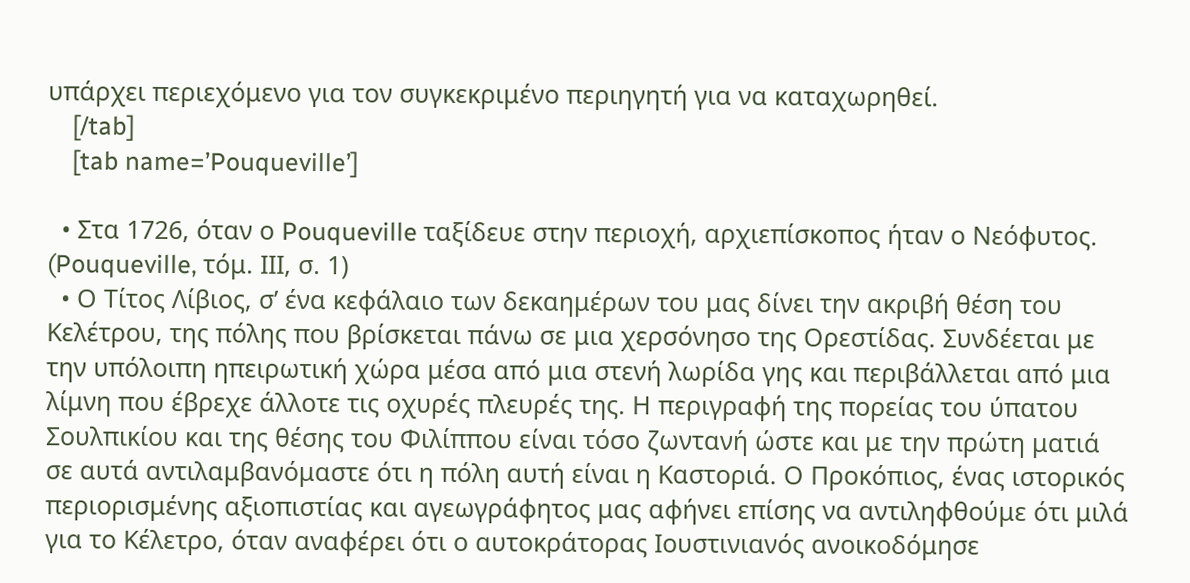υπάρχει περιεχόμενο για τον συγκεκριμένο περιηγητή για να καταχωρηθεί.
    [/tab]
    [tab name=’Pouqueville’]

  • Στα 1726, όταν ο Pouqueville ταξίδευε στην περιοχή, αρχιεπίσκοπος ήταν ο Νεόφυτος. (Pouqueville, τόμ. ΙΙΙ, σ. 1)
  • Ο Τίτος Λίβιος, σ’ ένα κεφάλαιο των δεκαημέρων του μας δίνει την ακριβή θέση του Κελέτρου, της πόλης που βρίσκεται πάνω σε μια χερσόνησο της Ορεστίδας. Συνδέεται με την υπόλοιπη ηπειρωτική χώρα μέσα από μια στενή λωρίδα γης και περιβάλλεται από μια λίμνη που έβρεχε άλλοτε τις οχυρές πλευρές της. Η περιγραφή της πορείας του ύπατου Σουλπικίου και της θέσης του Φιλίππου είναι τόσο ζωντανή ώστε και με την πρώτη ματιά σε αυτά αντιλαμβανόμαστε ότι η πόλη αυτή είναι η Καστοριά. Ο Προκόπιος, ένας ιστορικός περιορισμένης αξιοπιστίας και αγεωγράφητος μας αφήνει επίσης να αντιληφθούμε ότι μιλά για το Κέλετρο, όταν αναφέρει ότι ο αυτοκράτορας Ιουστινιανός ανοικοδόμησε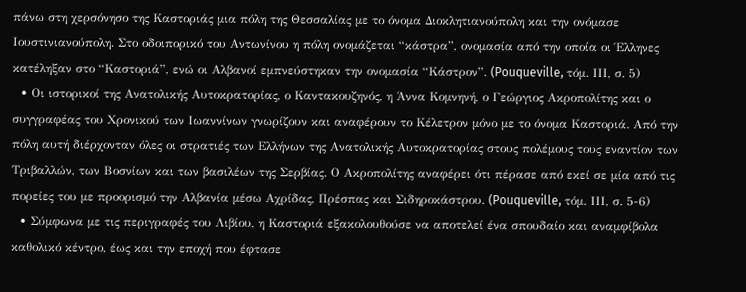πάνω στη χερσόνησο της Καστοριάς μια πόλη της Θεσσαλίας με το όνομα Διοκλητιανούπολη και την ονόμασε Ιουστινιανούπολη. Στο οδοιπορικό του Αντωνίνου η πόλη ονομάζεται “κάστρα”, ονομασία από την οποία οι Έλληνες κατέληξαν στο “Καστοριά”, ενώ οι Αλβανοί εμπνεύστηκαν την ονομασία “Κάστρον”. (Pouqueville, τόμ. ΙΙΙ, σ. 5)
  • Οι ιστορικοί της Ανατολικής Αυτοκρατορίας, ο Καντακουζηνός, η Άννα Κομνηνή, ο Γεώργιος Ακροπολίτης και ο συγγραφέας του Χρονικού των Ιωαννίνων γνωρίζουν και αναφέρουν το Κέλετρον μόνο με το όνομα Καστοριά. Από την πόλη αυτή διέρχονταν όλες οι στρατιές των Ελλήνων της Ανατολικής Αυτοκρατορίας στους πολέμους τους εναντίον των Τριβαλλών, των Βοσνίων και των βασιλέων της Σερβίας. Ο Ακροπολίτης αναφέρει ότι πέρασε από εκεί σε μία από τις πορείες του με προορισμό την Αλβανία μέσω Αχρίδας, Πρέσπας και Σιδηροκάστρου. (Pouqueville, τόμ. ΙΙΙ, σ. 5-6)
  • Σύμφωνα με τις περιγραφές του Λιβίου, η Καστοριά εξακολουθούσε να αποτελεί ένα σπουδαίο και αναμφίβολα καθολικό κέντρο, έως και την εποχή που έφτασε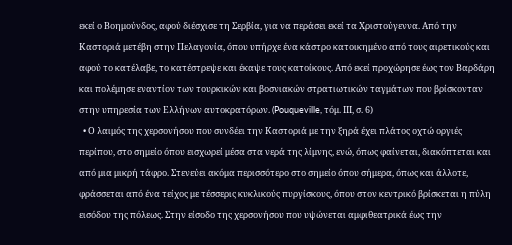εκεί ο Βοημούνδος, αφού διέσχισε τη Σερβία, για να περάσει εκεί τα Χριστούγεννα. Από την Καστοριά μετέβη στην Πελαγονία, όπου υπήρχε ένα κάστρο κατοικημένο από τους αιρετικούς και αφού το κατέλαβε, το κατέστρεψε και έκαψε τους κατοίκους. Από εκεί προχώρησε έως τον Βαρδάρη και πολέμησε εναντίον των τουρκικών και βοσνιακών στρατιωτικών ταγμάτων που βρίσκονταν στην υπηρεσία των Ελλήνων αυτοκρατόρων. (Pouqueville, τόμ. ΙΙΙ, σ. 6)
  • Ο λαιμός της χερσονήσου που συνδέει την Καστοριά με την ξηρά έχει πλάτος οχτώ οργιές περίπου, στο σημείο όπου εισχωρεί μέσα στα νερά της λίμνης, ενώ, όπως φαίνεται, διακόπτεται και από μια μικρή τάφρο. Στενεύει ακόμα περισσότερο στο σημείο όπου σήμερα, όπως και άλλοτε, φράσσεται από ένα τείχος με τέσσερις κυκλικούς πυργίσκους, όπου στον κεντρικό βρίσκεται η πύλη εισόδου της πόλεως. Στην είσοδο της χερσονήσου που υψώνεται αμφιθεατρικά έως την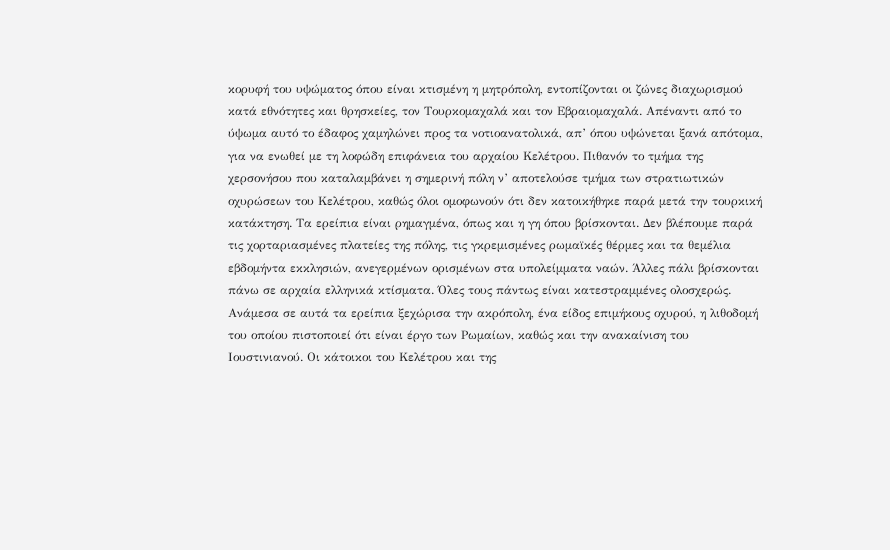κορυφή του υψώματος όπου είναι κτισμένη η μητρόπολη, εντοπίζονται οι ζώνες διαχωρισμού κατά εθνότητες και θρησκείες, τον Τουρκομαχαλά και τον Εβραιομαχαλά. Απέναντι από το ύψωμα αυτό το έδαφος χαμηλώνει προς τα νοτιοανατολικά, απ’ όπου υψώνεται ξανά απότομα, για να ενωθεί με τη λοφώδη επιφάνεια του αρχαίου Κελέτρου. Πιθανόν το τμήμα της χερσονήσου που καταλαμβάνει η σημερινή πόλη ν’ αποτελούσε τμήμα των στρατιωτικών οχυρώσεων του Κελέτρου, καθώς όλοι ομοφωνούν ότι δεν κατοικήθηκε παρά μετά την τουρκική κατάκτηση. Τα ερείπια είναι ρημαγμένα, όπως και η γη όπου βρίσκονται. Δεν βλέπουμε παρά τις χορταριασμένες πλατείες της πόλης, τις γκρεμισμένες ρωμαϊκές θέρμες και τα θεμέλια εβδομήντα εκκλησιών, ανεγερμένων ορισμένων στα υπολείμματα ναών. Άλλες πάλι βρίσκονται πάνω σε αρχαία ελληνικά κτίσματα. Όλες τους πάντως είναι κατεστραμμένες ολοσχερώς. Ανάμεσα σε αυτά τα ερείπια ξεχώρισα την ακρόπολη, ένα είδος επιμήκους οχυρού, η λιθοδομή του οποίου πιστοποιεί ότι είναι έργο των Ρωμαίων, καθώς και την ανακαίνιση του Ιουστινιανού. Οι κάτοικοι του Κελέτρου και της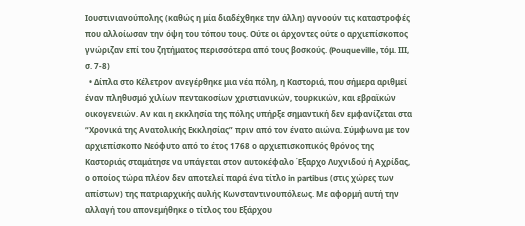Ιουστινιανούπολης (καθώς η μία διαδέχθηκε την άλλη) αγνοούν τις καταστροφές που αλλοίωσαν την όψη του τόπου τους. Ούτε οι άρχοντες ούτε ο αρχιεπίσκοπος γνώριζαν επί του ζητήματος περισσότερα από τους βοσκούς. (Pouqueville, τόμ. ΙΙΙ, σ. 7-8)
  • Δίπλα στο Κέλετρον ανεγέρθηκε μια νέα πόλη, η Καστοριά, που σήμερα αριθμεί έναν πληθυσμό χιλίων πεντακοσίων χριστιανικών, τουρκικών, και εβραϊκών οικογενειών. Αν και η εκκλησία της πόλης υπήρξε σημαντική δεν εμφανίζεται στα “Χρονικά της Ανατολικής Εκκλησίας” πριν από τον ένατο αιώνα. Σύμφωνα με τον αρχιεπίσκοπο Νεόφυτο από το έτος 1768 ο αρχιεπισκοπικός θρόνος της Καστοριάς σταμάτησε να υπάγεται στον αυτοκέφαλο Έξαρχο Λυχνιδού ή Αχρίδας, ο οποίος τώρα πλέον δεν αποτελεί παρά ένα τίτλο in partibus (στις χώρες των απίστων) της πατριαρχικής αυλής Κωνσταντινουπόλεως. Με αφορμή αυτή την αλλαγή του απονεμήθηκε ο τίτλος του Εξάρχου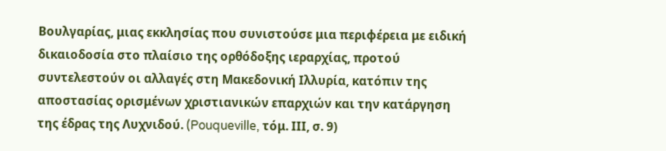Βουλγαρίας, μιας εκκλησίας που συνιστούσε μια περιφέρεια με ειδική δικαιοδοσία στο πλαίσιο της ορθόδοξης ιεραρχίας, προτού συντελεστούν οι αλλαγές στη Μακεδονική Ιλλυρία, κατόπιν της αποστασίας ορισμένων χριστιανικών επαρχιών και την κατάργηση της έδρας της Λυχνιδού. (Pouqueville, τόμ. ΙΙΙ, σ. 9)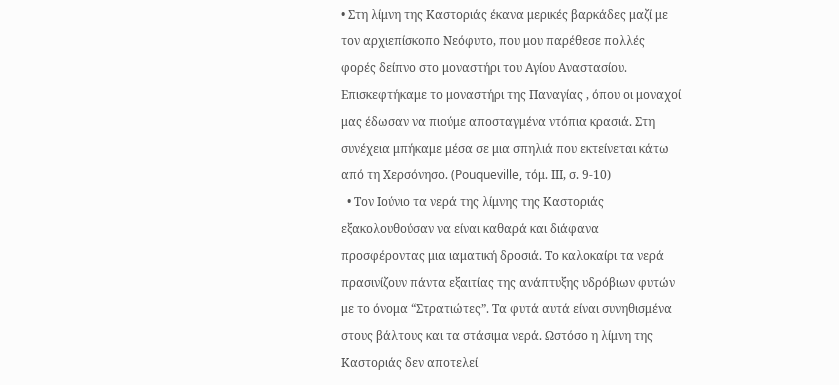• Στη λίμνη της Καστοριάς έκανα μερικές βαρκάδες μαζί με τον αρχιεπίσκοπο Νεόφυτο, που μου παρέθεσε πολλές φορές δείπνο στο μοναστήρι του Αγίου Αναστασίου. Επισκεφτήκαμε το μοναστήρι της Παναγίας , όπου οι μοναχοί μας έδωσαν να πιούμε αποσταγμένα ντόπια κρασιά. Στη συνέχεια μπήκαμε μέσα σε μια σπηλιά που εκτείνεται κάτω από τη Χερσόνησο. (Pouqueville, τόμ. ΙΙΙ, σ. 9-10)
  • Τον Ιούνιο τα νερά της λίμνης της Καστοριάς εξακολουθούσαν να είναι καθαρά και διάφανα προσφέροντας μια ιαματική δροσιά. Το καλοκαίρι τα νερά πρασινίζουν πάντα εξαιτίας της ανάπτυξης υδρόβιων φυτών με το όνομα “Στρατιώτες”. Τα φυτά αυτά είναι συνηθισμένα στους βάλτους και τα στάσιμα νερά. Ωστόσο η λίμνη της Καστοριάς δεν αποτελεί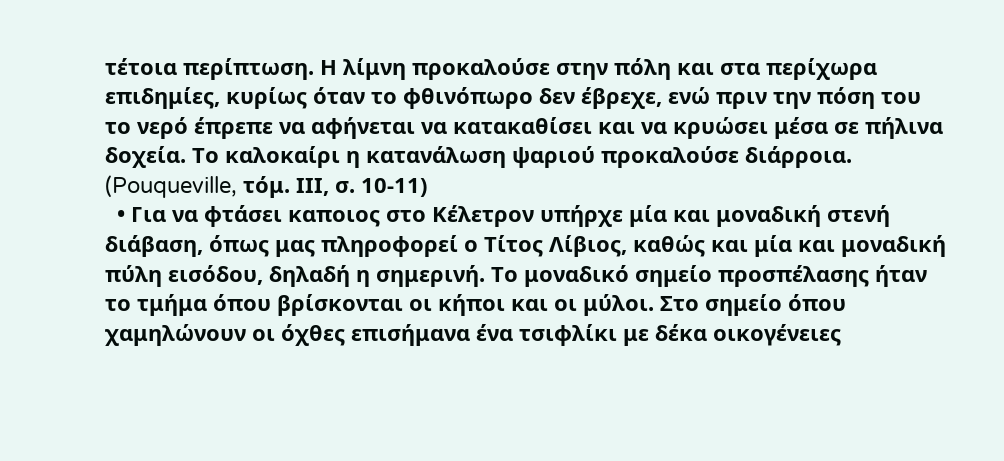τέτοια περίπτωση. Η λίμνη προκαλούσε στην πόλη και στα περίχωρα επιδημίες, κυρίως όταν το φθινόπωρο δεν έβρεχε, ενώ πριν την πόση του το νερό έπρεπε να αφήνεται να κατακαθίσει και να κρυώσει μέσα σε πήλινα δοχεία. Το καλοκαίρι η κατανάλωση ψαριού προκαλούσε διάρροια. (Pouqueville, τόμ. ΙΙΙ, σ. 10-11)
  • Για να φτάσει καποιος στο Κέλετρον υπήρχε μία και μοναδική στενή διάβαση, όπως μας πληροφορεί ο Τίτος Λίβιος, καθώς και μία και μοναδική πύλη εισόδου, δηλαδή η σημερινή. Το μοναδικό σημείο προσπέλασης ήταν το τμήμα όπου βρίσκονται οι κήποι και οι μύλοι. Στο σημείο όπου χαμηλώνουν οι όχθες επισήμανα ένα τσιφλίκι με δέκα οικογένειες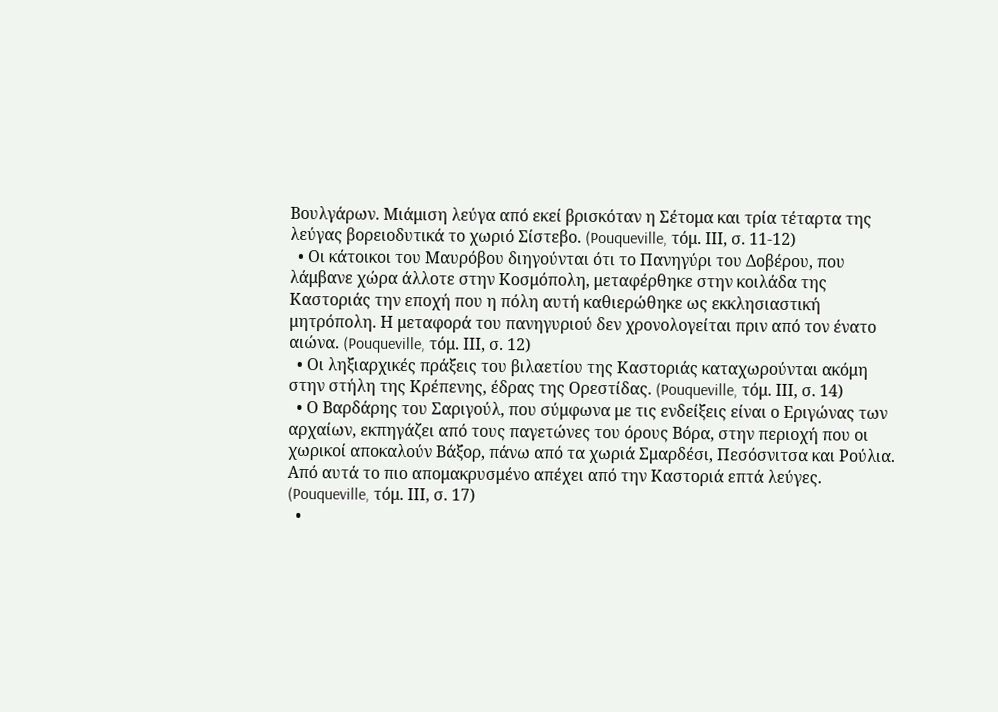Βουλγάρων. Μιάμιση λεύγα από εκεί βρισκόταν η Σέτομα και τρία τέταρτα της λεύγας βορειοδυτικά το χωριό Σίστεβο. (Pouqueville, τόμ. ΙΙΙ, σ. 11-12)
  • Οι κάτοικοι του Μαυρόβου διηγούνται ότι το Πανηγύρι του Δοβέρου, που λάμβανε χώρα άλλοτε στην Κοσμόπολη, μεταφέρθηκε στην κοιλάδα της Καστοριάς την εποχή που η πόλη αυτή καθιερώθηκε ως εκκλησιαστική μητρόπολη. Η μεταφορά του πανηγυριού δεν χρονολογείται πριν από τον ένατο αιώνα. (Pouqueville, τόμ. ΙΙΙ, σ. 12)
  • Οι ληξιαρχικές πράξεις του βιλαετίου της Καστοριάς καταχωρούνται ακόμη στην στήλη της Κρέπενης, έδρας της Ορεστίδας. (Pouqueville, τόμ. ΙΙΙ, σ. 14)
  • Ο Βαρδάρης του Σαριγούλ, που σύμφωνα με τις ενδείξεις είναι ο Εριγώνας των αρχαίων, εκπηγάζει από τους παγετώνες του όρους Βόρα, στην περιοχή που οι χωρικοί αποκαλούν Βάξορ, πάνω από τα χωριά Σμαρδέσι, Πεσόσνιτσα και Ρούλια. Από αυτά το πιο απομακρυσμένο απέχει από την Καστοριά επτά λεύγες. (Pouqueville, τόμ. ΙΙΙ, σ. 17)
  •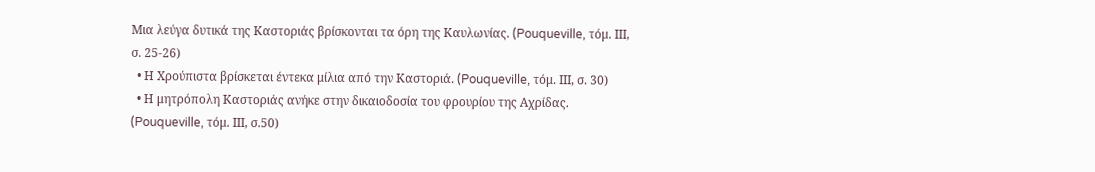Μια λεύγα δυτικά της Καστοριάς βρίσκονται τα όρη της Καυλωνίας. (Pouqueville, τόμ. ΙΙΙ, σ. 25-26)
  • Η Χρούπιστα βρίσκεται έντεκα μίλια από την Καστοριά. (Pouqueville, τόμ. ΙΙΙ, σ. 30)
  • Η μητρόπολη Καστοριάς ανήκε στην δικαιοδοσία του φρουρίου της Αχρίδας. (Pouqueville, τόμ. ΙΙΙ, σ.50)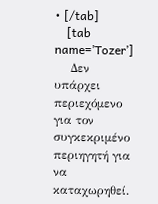• [/tab]
    [tab name=’Tozer’]
    Δεν υπάρχει περιεχόμενο για τον συγκεκριμένο περιηγητή για να καταχωρηθεί.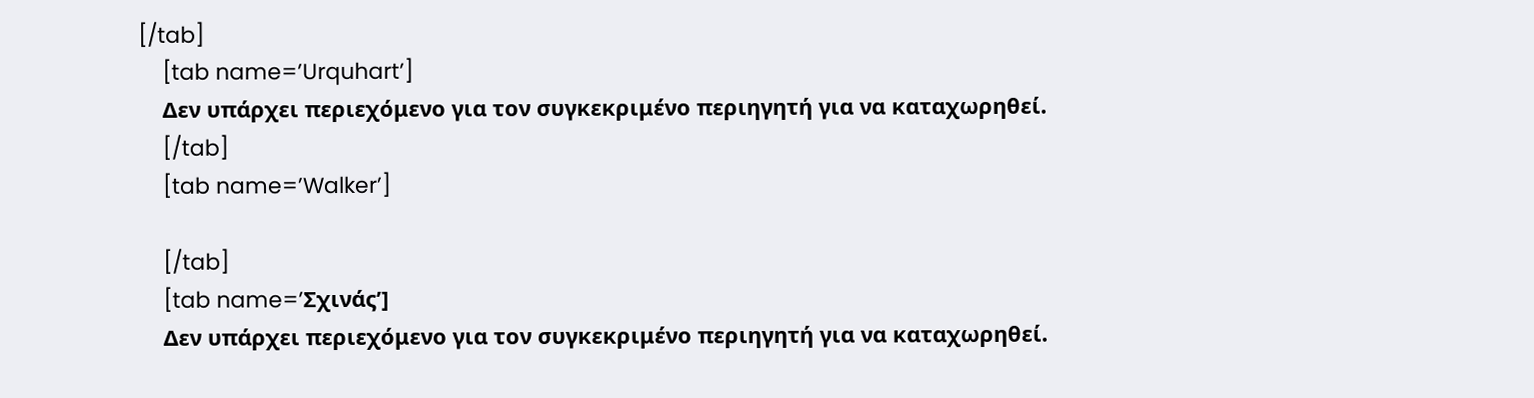[/tab]
    [tab name=’Urquhart’]
    Δεν υπάρχει περιεχόμενο για τον συγκεκριμένο περιηγητή για να καταχωρηθεί.
    [/tab]
    [tab name=’Walker’]

    [/tab]
    [tab name=’Σχινάς’]
    Δεν υπάρχει περιεχόμενο για τον συγκεκριμένο περιηγητή για να καταχωρηθεί.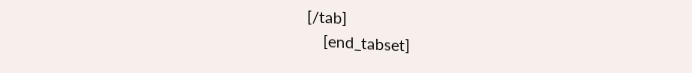[/tab]
    [end_tabset]